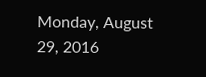Monday, August 29, 2016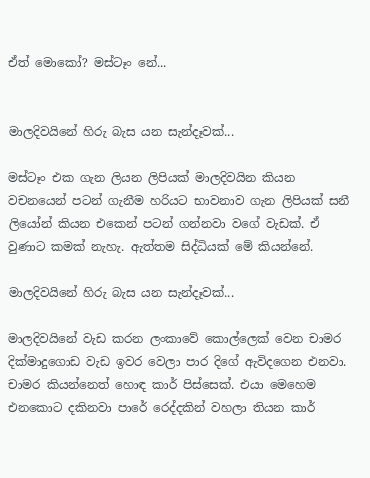ඒත් මොකෝ? මස්ටෑං නේ...


මාලදිවයිනේ හිරු බැස යන සැන්දෑවක්...

මස්ටෑං එක ගැන ලියන ලිපියක් මාලදිවයින කියන වචනයෙන් පටන් ගැනීම හරියට භාවනාව ගැන ලිපියක් සනී ලියෝන් කියන එකෙන් පටන් ගන්නවා වගේ වැඩක්. ඒ වුණාට කමක් නැහැ. ඇත්තම සිද්ධියක් මේ කියන්නේ.

මාලදිවයිනේ හිරු බැස යන සැන්දෑවක්...

මාලදිවයිනේ වැඩ කරන ලංකාවේ කොල්ලෙක් වෙන චාමර දික්මාදුගොඩ වැඩ ඉවර වෙලා පාර දිගේ ඇවිදගෙන එනවා. චාමර කියන්නෙත් හොඳ කාර් පිස්සෙක්. එයා මෙහෙම එනකොට දකිනවා පාරේ රෙද්දකින් වහලා තියන කාර්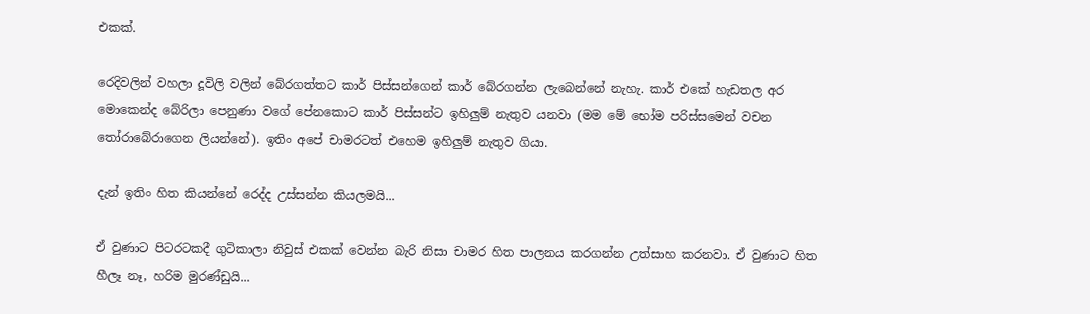එකක්.

රෙදිවලින් වහලා දූවිලි වලින් බේරගත්තට කාර් පිස්සන්ගෙන් කාර් බේරගන්න ලැබෙන්නේ නැහැ. කාර් එකේ හැඩතල අර මොකෙන්ද බේරිලා පෙනුණා වගේ පේනකොට කාර් පිස්සන්ට ඉහිලුම් නැතුව යනවා (මම මේ භෝම පරිස්සමෙන් වචන තෝරාබේරාගෙන ලියන්නේ). ඉතිං අපේ චාමරටත් එහෙම ඉහිලුම් නැතුව ගියා.

දැන් ඉතිං හිත කියන්නේ රෙද්ද උස්සන්න කියලමයි...

ඒ වුණාට පිටරටකදී ගුටිකාලා නිවුස් එකක් වෙන්න බැරි නිසා චාමර හිත පාලනය කරගන්න උත්සාහ කරනවා. ඒ වුණාට හිත හීලෑ නෑ, හරිම මුරණ්ඩුයි...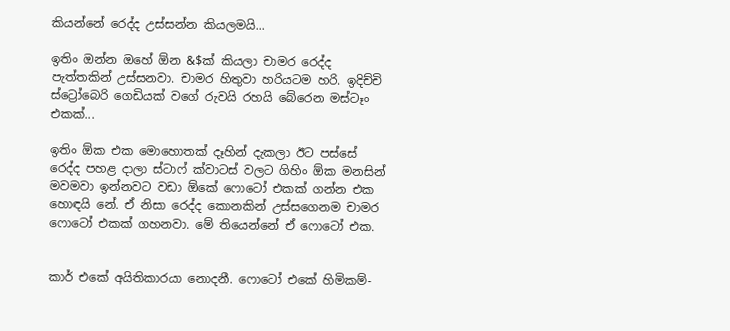කියන්නේ රෙද්ද උස්සන්න කියලමයි...

ඉතිං ඔන්න ඔහේ ඕන &$ක් කියලා චාමර රෙද්ද පැත්තකින් උස්සනවා. චාමර හිතුවා හරියටම හරි. ඉදිච්චි ස්ට්‍රෝබෙරි ගෙඩියක් වගේ රුවයි රහයි බේරෙන මස්ටෑං එකක්...

ඉතිං ඕක එක මොහොතක් දෑහින් දැකලා ඊට පස්සේ රෙද්ද පහළ දාලා ස්ටාෆ් ක්වාටස් වලට ගිහිං ඕක මනසින් මවමවා ඉන්නවට වඩා ඕකේ ෆොටෝ එකක් ගන්න එක හොඳයි නේ. ඒ නිසා රෙද්ද කොනකින් උස්සගෙනම චාමර ෆොටෝ එකක් ගහනවා. මේ තියෙන්නේ ඒ ෆොටෝ එක.


කාර් එකේ අයිතිකාරයා නොදනී. ෆොටෝ එකේ හිමිකම්-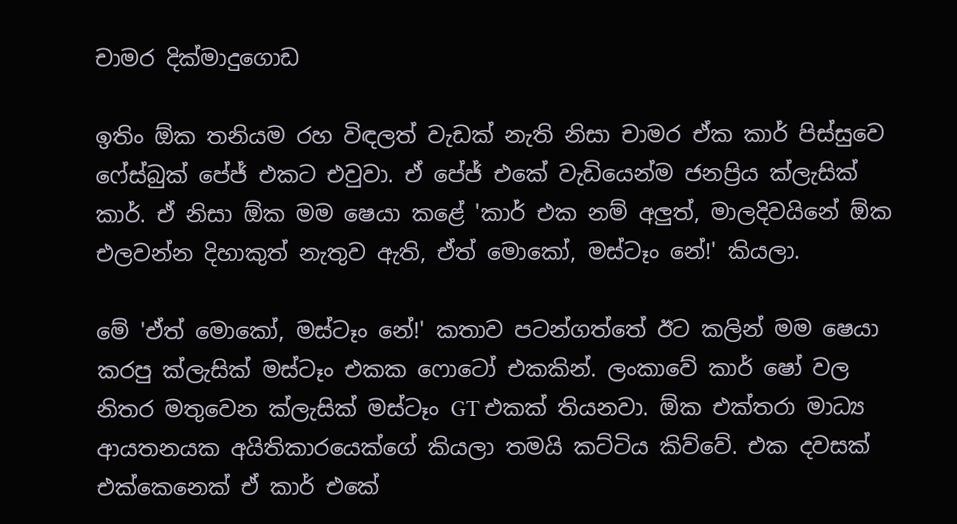චාමර දික්මාදුගොඩ

ඉතිං ඕක තනියම රහ විඳලත් වැඩක් නැති නිසා චාමර ඒක කාර් පිස්සුවෙ ෆේස්බුක් පේජ් එකට එවුවා. ඒ පේජ් එකේ වැඩියෙන්ම ජනප්‍රිය ක්ලැසික් කාර්. ඒ නිසා ඕක මම ෂෙයා කළේ 'කාර් එක නම් අලුත්, මාලදිවයිනේ ඕක එලවන්න දිහාකුත් නැතුව ඇති, ඒත් මොකෝ, මස්ටෑං නේ!' කියලා.

මේ 'ඒත් මොකෝ, මස්ටෑං නේ!' කතාව පටන්ගත්තේ ඊට කලින් මම ෂෙයා කරපු ක්ලැසික් මස්ටෑං එකක ෆොටෝ එකකින්. ලංකාවේ කාර් ෂෝ වල නිතර මතුවෙන ක්ලැසික් මස්ටෑං GT එකක් තියනවා. ඕක එක්තරා මාධ්‍ය ආයතනයක අයිතිකාරයෙක්ගේ කියලා තමයි කට්ටිය කිව්වේ. එක දවසක් එක්කෙනෙක් ඒ කාර් එකේ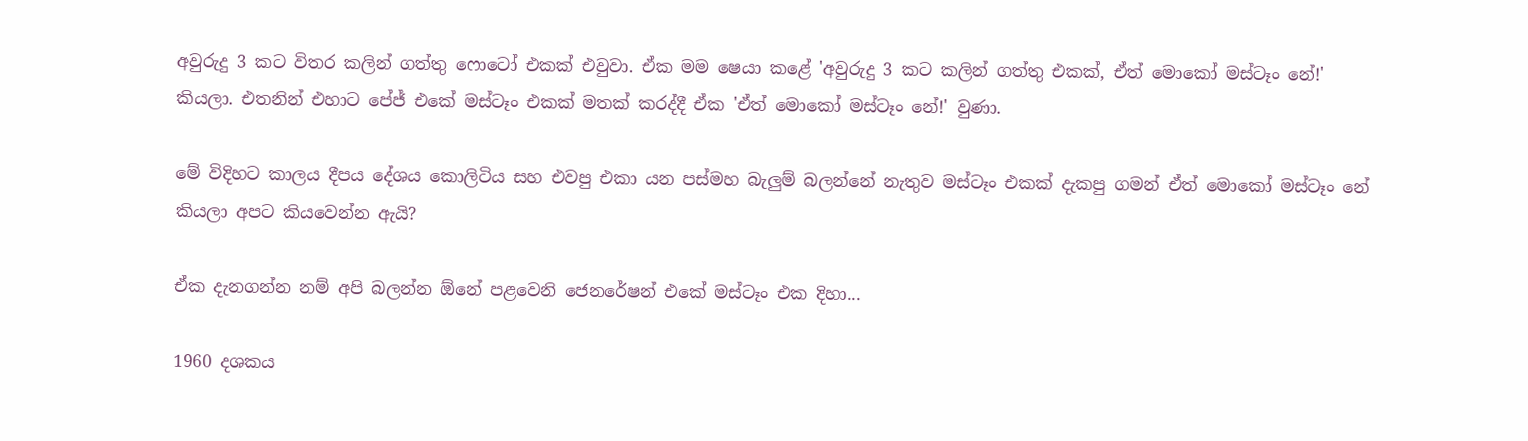අවුරුදු 3 කට විතර කලින් ගත්තු ෆොටෝ එකක් එවුවා. ඒක මම ෂෙයා කළේ 'අවුරුදු 3 කට කලින් ගත්තු එකක්, ඒත් මොකෝ මස්ටෑං නේ!' කියලා. එතනින් එහාට පේජ් එකේ මස්ටෑං එකක් මතක් කරද්දී ඒක 'ඒත් මොකෝ මස්ටෑං නේ!' වුණා.

මේ විදිහට කාලය දීපය දේශය කොලිටිය සහ එවපු එකා යන පස්මහ බැලුම් බලන්නේ නැතුව මස්ටෑං එකක් දැකපු ගමන් ඒත් මොකෝ මස්ටෑං නේ කියලා අපට කියවෙන්න ඇයි?

ඒක දැනගන්න නම් අපි බලන්න ඕනේ පළවෙනි ජෙනරේෂන් එකේ මස්ටෑං එක දිහා...

1960 දශකය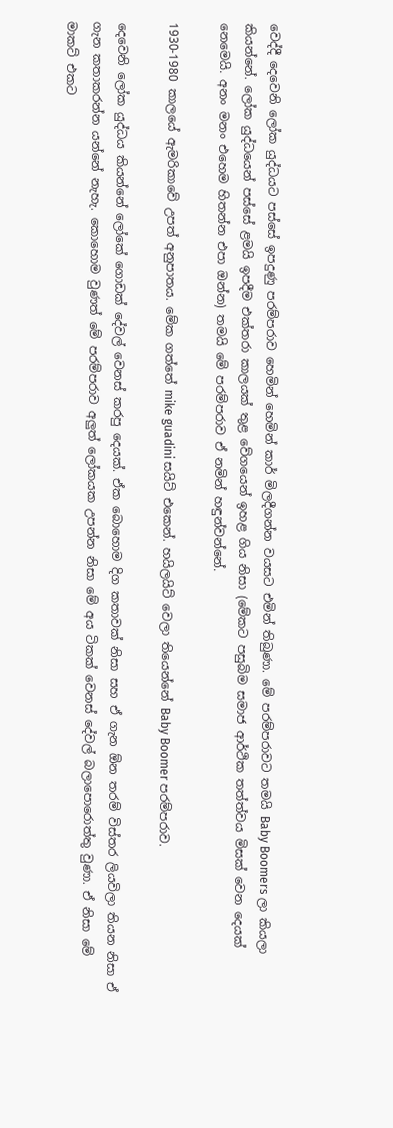වෙද්දී දෙවෙනි ලෝක යුද්ධයට පස්සේ ඉපදුණු පරම්පරාව හෙමින් හෙමින් කාර් මිලදීගන්න වයසට එමින් තිබුණා. මේ පරම්පරාවට තමයි Baby Boomers ලා කියලා කියන්නේ. ලෝක යුද්ධයෙන් පස්සේ ළමයි ඉපදීම එක්තරා කාලයක් තුළ වේගයෙන් ඉහළ ගිය නිසා (මේකට පසුබිම සමාජ ආර්ථික තත්ත්වය මිසක් වෙන දෙයක් නෙමෙයි. අනං මනං එහෙම හිතන්න එපා ඔන්න) තමයි මේ පරම්පරාව ඒ නමින් හඳුන්වන්නේ.

1930-1980 කාලයේ ඇමරිකාවේ උපත් අනුපාතය. මේක ගත්තේ mike guadini සයිට් එකෙන්. හයිලයිට් වෙලා තියෙන්නේ Baby Boomer පරම්පරාව.

දෙවෙනි ලෝක යුද්ධය කියන්නේ ලෝකේ ගොඩක් දේවල් වෙනස් කරපු දෙයක්. ඒක බොහොම දිග කතාවක් නිසා සහ ඒ ගැන ඕන තරම් විස්තර ලියවිලා තියන නිසා ඒ ගැන කතාකරන්න යන්නේ නැහැ. කොහොම වුණත් මේ පරම්පරාව අලුත් ලෝකයක උපන්න නිසා මේ අය ටිකක් වෙනස් දේවල් බලාපොරොත්තු වුණා. ඒ නිසා මේ මාකට් එකට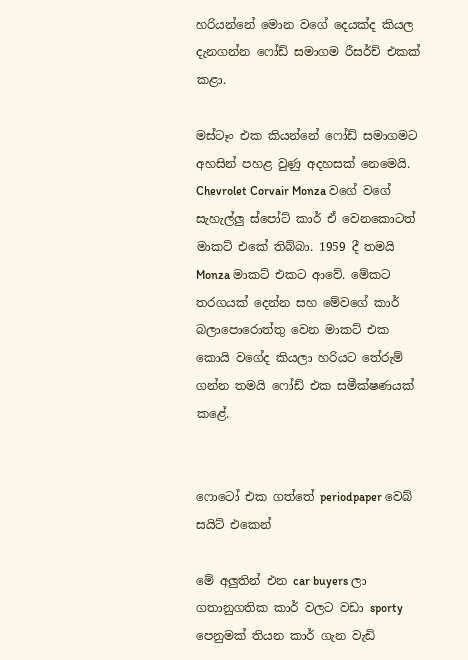හරියන්නේ මොන වගේ දෙයක්ද කියල දැනගන්න ෆෝඩ් සමාගම රීසර්ච් එකක් කළා.

මස්ටෑං එක කියන්නේ ෆෝඩ් සමාගමට අහසින් පහළ වුණු අදහසක් නෙමෙයි. Chevrolet Corvair Monza වගේ වගේ සැහැල්ලු ස්පෝට් කාර් ඒ වෙනකොටත් මාකට් එකේ තිබ්බා. 1959 දී තමයි Monza මාකට් එකට ආවේ. මේකට තරගයක් දෙන්න සහ මේවගේ කාර් බලාපොරොත්තු වෙන මාකට් එක කොයි වගේද කියලා හරියට තේරුම් ගන්න තමයි ෆෝඩ් එක සමීක්ෂණයක් කළේ.


ෆොටෝ එක ගත්තේ periodpaper වෙබ් සයිට් එකෙන්

මේ අලුතින් එන car buyers ලා ගතානුගතික කාර් වලට වඩා sporty පෙනුමක් තියන කාර් ගැන වැඩි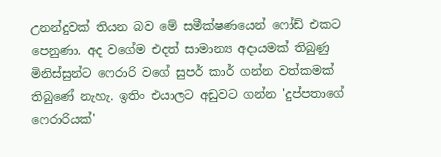උනන්දුවක් තියන බව මේ සමීක්ෂණයෙන් ෆෝඩ් එකට පෙනුණා. අද වගේම එදත් සාමාන්‍ය අදායමක් තිබුණු මිනිස්සුන්ට ෆෙරාරි වගේ සුපර් කාර් ගන්න වත්කමක් තිබුණේ නැහැ. ඉතිං එයාලට අඩුවට ගන්න 'දුප්පතාගේ ෆෙරාරියක්'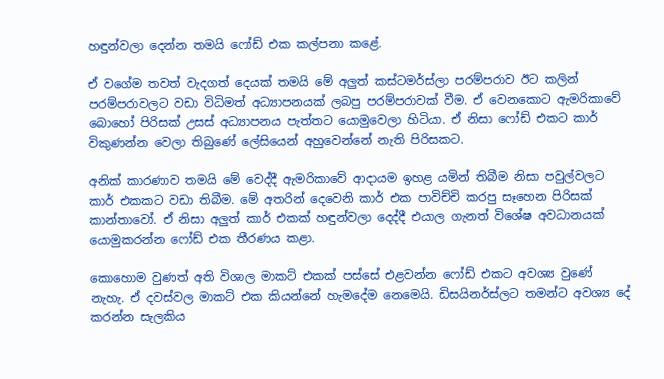හඳුන්වලා දෙන්න තමයි ෆෝඩ් එක කල්පනා කළේ.

ඒ වගේම තවත් වැදගත් දෙයක් තමයි මේ අලුත් කස්ටමර්ස්ලා පරම්පරාව ඊට කලින් පරම්පරාවලට වඩා විධිමත් අධ්‍යාපනයක් ලබපු පරම්පරාවක් වීම. ඒ වෙනකොට ඇමරිකාවේ බොහෝ පිරිසක් උසස් අධ්‍යාපනය පැත්තට යොමුවෙලා හිටියා. ඒ නිසා ෆෝඩ් එකට කාර් විකුණන්න වෙලා තිබුණේ ලේසියෙන් අහුවෙන්නේ නැති පිරිසකට.

අනික් කාරණාව තමයි මේ වෙද්දී ඇමරිකාවේ ආදායම ඉහළ යමින් තිබීම නිසා පවුල්වලට කාර් එකකට වඩා තිබීම. මේ අතරින් දෙවෙනි කාර් එක පාවිච්චි කරපු සෑහෙන පිරිසක් කාන්තාවෝ. ඒ නිසා අලුත් කාර් එකක් හඳුන්වලා දෙද්දී එයාල ගැනත් විශේෂ අවධානයක් යොමුකරන්න ෆෝඩ් එක තීරණය කළා.

කොහොම වුණත් අති විශාල මාකට් එකක් පස්සේ එළවන්න ෆෝඩ් එකට අවශ්‍ය වුණේ නැහැ. ඒ දවස්වල මාකට් එක කියන්නේ හැමදේම නෙමෙයි. ඩිසයිනර්ස්ලට තමන්ට අවශ්‍ය දේ කරන්න සැලකිය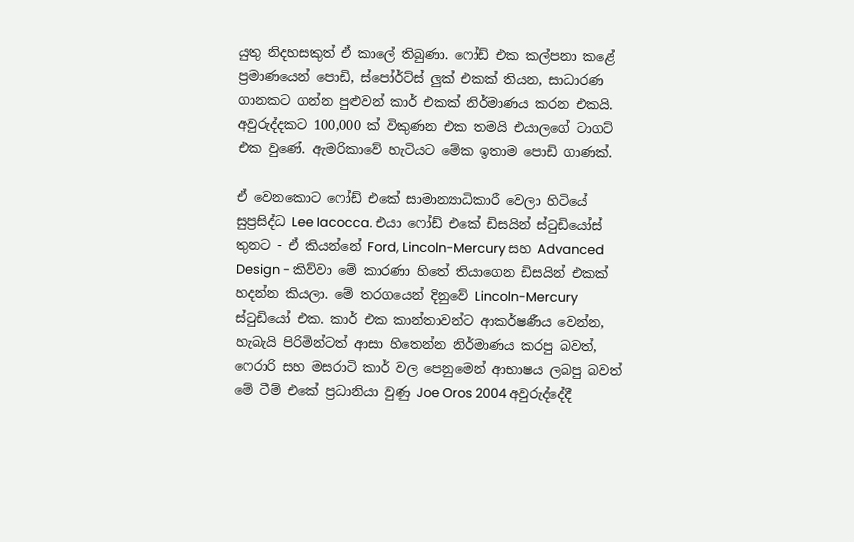යුතු නිදහසකුත් ඒ කාලේ තිබුණා. ෆෝඩ් එක කල්පනා කළේ ප්‍රමාණයෙන් පොඩි, ස්පෝර්ට්ස් ලුක් එකක් තියන, සාධාරණ ගානකට ගන්න පුළුවන් කාර් එකක් නිර්මාණය කරන එකයි. අවුරුද්දකට 100,000 ක් විකුණන එක තමයි එයාලගේ ටාගට් එක වුණේ. ඇමරිකාවේ හැටියට මේක ඉතාම පොඩි ගාණක්.

ඒ වෙනකොට ෆෝඩ් එකේ සාමාන්‍යාධිකාරී වෙලා හිටියේ සුප්‍රසිද්ධ Lee Iacocca. එයා ෆෝඩ් එකේ ඩිසයින් ස්ටුඩියෝස් තුනට - ඒ කියන්නේ Ford, Lincoln-Mercury සහ Advanced Design - කිව්වා මේ කාරණා හිතේ තියාගෙන ඩිසයින් එකක් හදන්න කියලා. මේ තරගයෙන් දිනුවේ Lincoln-Mercury ස්ටුඩියෝ එක. කාර් එක කාන්තාවන්ට ආකර්ෂණීය වෙන්න, හැබැයි පිරිමින්ටත් ආසා හිතෙන්න නිර්මාණය කරපු බවත්, ෆෙරාරි සහ මසරාටි කාර් වල පෙනුමෙන් ආභාෂය ලබපු බවත් මේ ටීම් එකේ ප්‍රධානියා වුණු Joe Oros 2004 අවුරුද්දේදී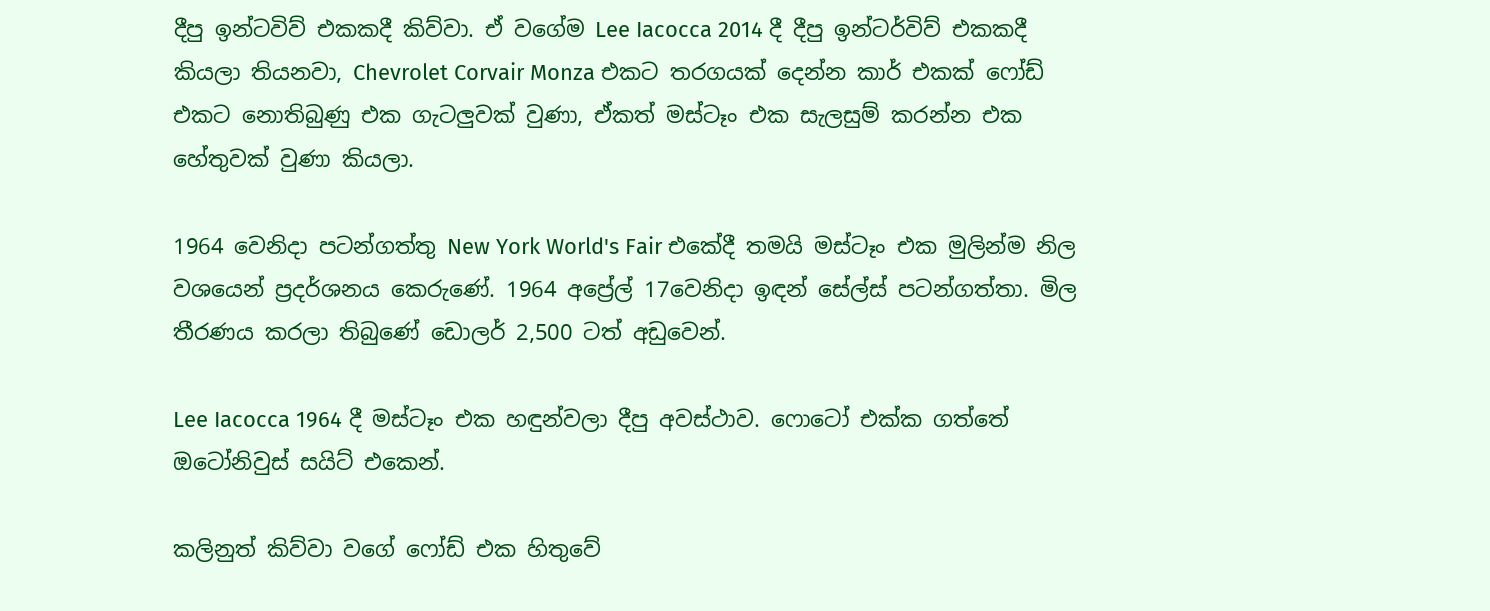දීපු ඉන්ටවිව් එකකදී කිව්වා. ඒ වගේම Lee Iacocca 2014 දී දීපු ඉන්ටර්විව් එකකදී කියලා තියනවා, Chevrolet Corvair Monza එකට තරගයක් දෙන්න කාර් එකක් ෆෝඩ් එකට නොතිබුණු එක ගැටලුවක් වුණා, ඒකත් මස්ටෑං එක සැලසුම් කරන්න එක හේතුවක් වුණා කියලා.

1964 වෙනිදා පටන්ගත්තු New York World's Fair එකේදී තමයි මස්ටෑං එක මුලින්ම නිල වශයෙන් ප්‍රදර්ශනය කෙරුණේ. 1964 අප්‍රේල් 17වෙනිදා ඉඳන් සේල්ස් පටන්ගත්තා. මිල තීරණය කරලා තිබුණේ ඩොලර් 2,500 ටත් අඩුවෙන්.

Lee Iacocca 1964 දී මස්ටෑං එක හඳුන්වලා දීපු අවස්ථාව. ෆොටෝ එක්ක ගත්තේ ඔටෝනිවුස් සයිට් එකෙන්.

කලිනුත් කිව්වා වගේ ෆෝඩ් එක හිතුවේ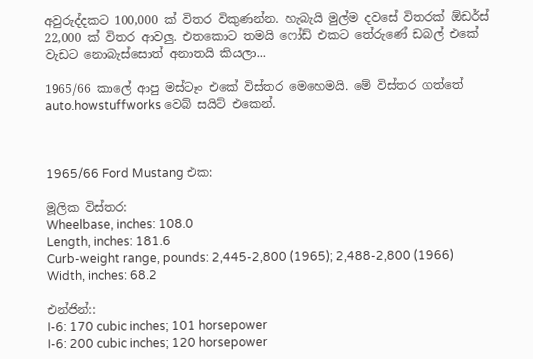අවුරුද්දකට 100,000 ක් විතර විකුණන්න. හැබැයි මුල්ම දවසේ විතරක් ඕඩර්ස් 22,000 ක් විතර ආවලු. එතකොට තමයි ෆෝඩ් එකට තේරුණේ ඩබල් එකේ වැඩට නොබැස්සොත් අනාතයි කියලා...

1965/66 කාලේ ආපු මස්ටෑං එකේ විස්තර මෙහෙමයි. මේ විස්තර ගත්තේ auto.howstuffworks වෙබ් සයිට් එකෙන්.



1965/66 Ford Mustang එක:

මූලික විස්තර:
Wheelbase, inches: 108.0
Length, inches: 181.6
Curb-weight range, pounds: 2,445-2,800 (1965); 2,488-2,800 (1966)
Width, inches: 68.2

එන්ජින්::
I-6: 170 cubic inches; 101 horsepower
I-6: 200 cubic inches; 120 horsepower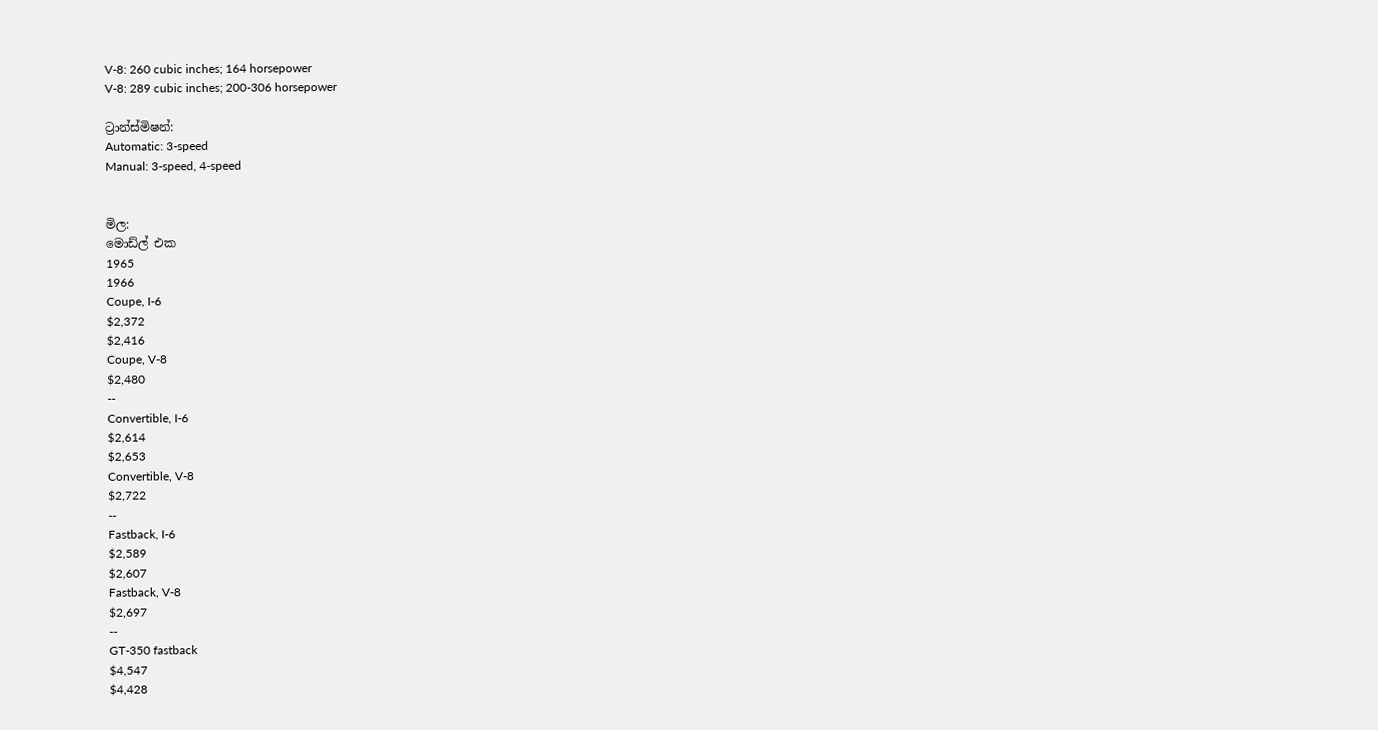V-8: 260 cubic inches; 164 horsepower
V-8: 289 cubic inches; 200-306 horsepower

ට්‍රාන්ස්මිෂන්:
Automatic: 3-speed
Manual: 3-speed, 4-speed


මිල:
මොඩ්ල් එක
1965
1966
Coupe, I-6
$2,372
$2,416
Coupe, V-8
$2,480
--
Convertible, I-6
$2,614
$2,653
Convertible, V-8
$2,722
--
Fastback, I-6
$2,589
$2,607
Fastback, V-8
$2,697
--
GT-350 fastback
$4,547
$4,428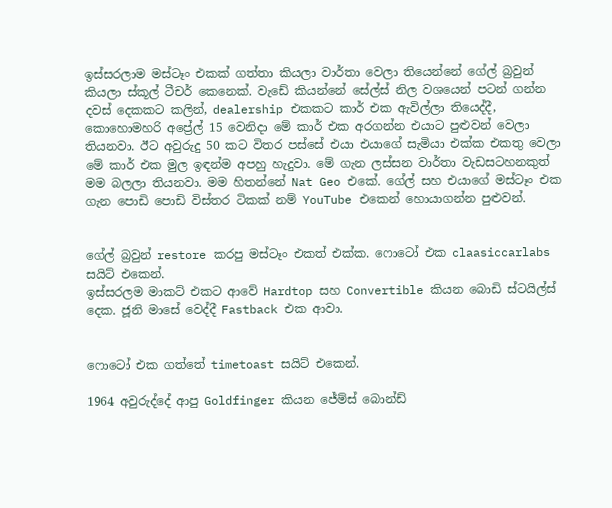ඉස්සරලාම මස්ටෑං එකක් ගත්තා කියලා වාර්තා වෙලා තියෙන්නේ ගේල් බ්‍රවුන් කියලා ස්කූල් ටීචර් කෙනෙක්. වැඩේ කියන්නේ සේල්ස් නිල වශයෙන් පටන් ගන්න දවස් දෙකකට කලින්, dealership එකකට කාර් එක ඇවිල්ලා තියෙද්දී, කොහොමහරි අප්‍රේල් 15 වෙනිදා මේ කාර් එක අරගන්න එයාට පුළුවන් වෙලා තියනවා. ඊට අවුරුදු 50 කට විතර පස්සේ එයා එයාගේ සැමියා එක්ක එකතු වෙලා මේ කාර් එක මුල ඉඳන්ම අපහු හැදුවා. මේ ගැන ලස්සන වාර්තා වැඩසටහනකුත් මම බලලා තියනවා. මම හිතන්නේ Nat Geo එකේ. ගේල් සහ එයාගේ මස්ටෑං එක ගැන පොඩි පොඩි විස්තර ටිකක් නම් YouTube එකෙන් හොයාගන්න පුළුවන්.


ගේල් බ්‍රවුන් restore කරපු මස්ටෑං එකත් එක්ක. ෆොටෝ එක claasiccarlabs සයිට් එකෙන්.
ඉස්සරලම මාකට් එකට ආවේ Hardtop සහ Convertible කියන බොඩි ස්ටයිල්ස් දෙක. ජූනි මාසේ වෙද්දී Fastback එක ආවා.


ෆොටෝ එක ගත්තේ timetoast සයිට් එකෙන්.

1964 අවුරුද්දේ ආපු Goldfinger කියන ජේම්ස් බොන්ඩ්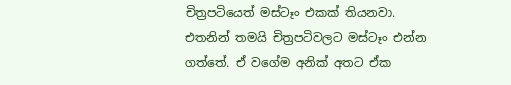චිත්‍රපටියෙත් මස්ටෑං එකක් තියනවා. එතනින් තමයි චිත්‍රපටිවලට මස්ටෑං එන්න ගත්තේ. ඒ වගේම අනික් අතට ඒක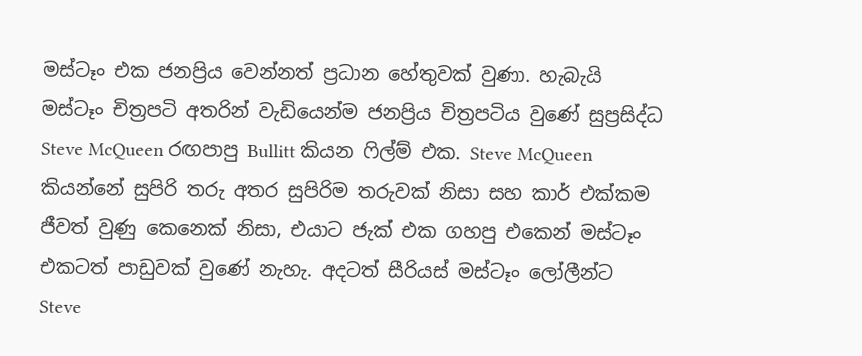මස්ටෑං එක ජනප්‍රිය වෙන්නත් ප්‍රධාන හේතුවක් වුණා. හැබැයි මස්ටෑං චිත්‍රපටි අතරින් වැඩියෙන්ම ජනප්‍රිය චිත්‍රපටිය වුණේ සුප්‍රසිද්ධ Steve McQueen රඟපාපු Bullitt කියන ෆිල්ම් එක. Steve McQueen කියන්නේ සුපිරි තරු අතර සුපිරිම තරුවක් නිසා සහ කාර් එක්කම ජීවත් වුණු කෙනෙක් නිසා, එයාට ජැක් එක ගහපු එකෙන් මස්ටෑං එකටත් පාඩුවක් වුණේ නැහැ. අදටත් සීරියස් මස්ටෑං ලෝලීන්ට Steve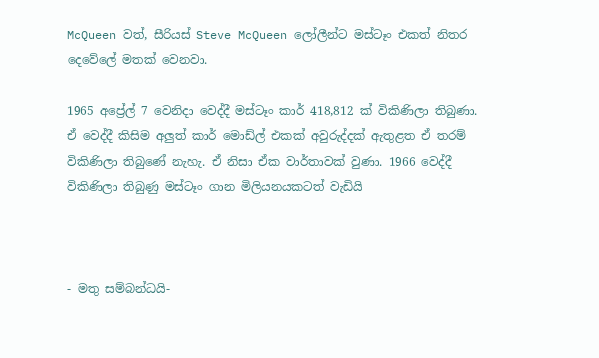McQueen වත්, සීරියස් Steve McQueen ලෝලීන්ට මස්ටෑං එකත් නිතර දෙවේලේ මතක් වෙනවා.

1965 අප්‍රේල් 7 වෙනිදා වෙද්දී මස්ටෑං කාර් 418,812 ක් විකිණිලා තිබුණා. ඒ වෙද්දී කිසිම අලුත් කාර් මොඩ්ල් එකක් අවුරුද්දක් ඇතුළත ඒ තරම් විකිණිලා තිබුණේ නැහැ. ඒ නිසා ඒක වාර්තාවක් වුණා. 1966 වෙද්දී විකිණිලා තිබුණු මස්ටෑං ගාන මිලියනයකටත් වැඩියි



- මතු සම්බන්ධයි-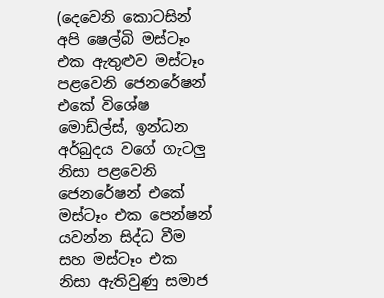(දෙවෙනි කොටසින් අපි ෂෙල්බි මස්ටෑං එක ඇතුළුව මස්ටෑං පළවෙනි ජෙනරේෂන් එකේ විශේෂ මොඩ්ල්ස්, ඉන්ධන අර්බුදය වගේ ගැටලු නිසා පළවෙනි ජෙනරේෂන් එකේ මස්ටෑං එක පෙන්ෂන් යවන්න සිද්ධ වීම සහ මස්ටෑං එක නිසා ඇතිවුණු සමාජ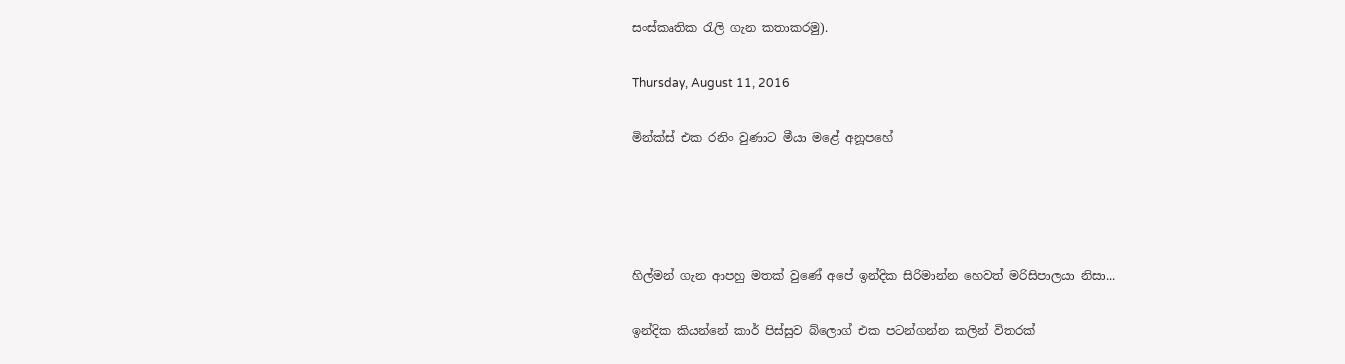සංස්කෘතික රැලි ගැන කතාකරමු).

Thursday, August 11, 2016

මින්ක්ස් එක රනිං වුණාට මීයා මළේ අනූපහේ




හිල්මන් ගැන ආපහු මතක් වුණේ අපේ ඉන්දික සිරිමාන්න හෙවත් මරිසිපාලයා නිසා...

ඉන්දික කියන්නේ කාර් පිස්සුව බ්ලොග් එක පටන්ගන්න කලින් විතරක්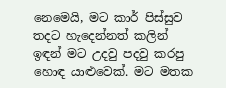නෙමෙයි, මට කාර් පිස්සුව තදට හැදෙන්නත් කලින් ඉඳන් මට උදවු පදවු කරපු හොඳ යාළුවෙක්. මට මතක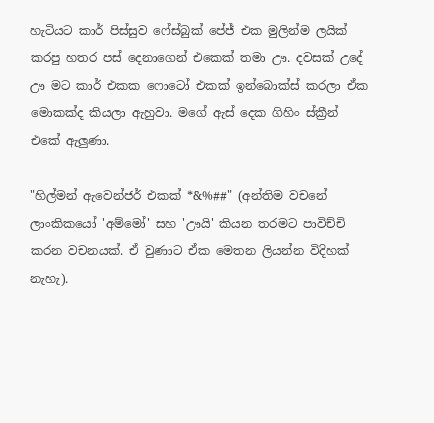හැටියට කාර් පිස්සුව ෆේස්බුක් පේජ් එක මුලින්ම ලයික් කරපු හතර පස් දෙනාගෙන් එකෙක් තමා ඌ. දවසක් උදේ ඌ මට කාර් එකක ෆොටෝ එකක් ඉන්බොක්ස් කරලා ඒක මොකක්ද කියලා ඇහුවා. මගේ ඇස් දෙක ගිහිං ස්ක්‍රීන් එකේ ඇලුණා.

"හිල්මන් ඇවෙන්ජර් එකක් *&%##" (අන්තිම වචනේ ලාංකිකයෝ 'අම්මෝ' සහ 'ඌයි' කියන තරමට පාවිච්චි කරන වචනයක්. ඒ වුණාට ඒක මෙතන ලියන්න විදිහක් නැහැ).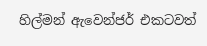හිල්මන් ඇවෙන්ජර් එකටවත්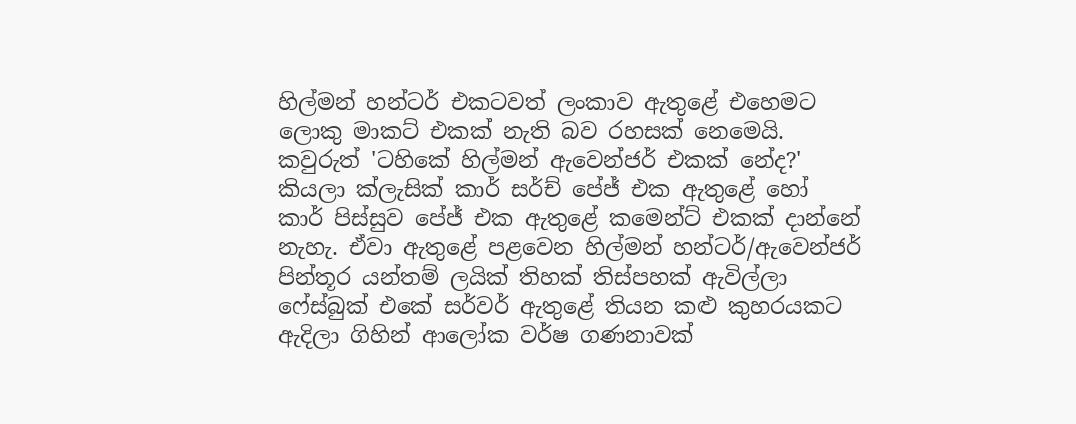හිල්මන් හන්ටර් එකටවත් ලංකාව ඇතුළේ එහෙමට ලොකු මාකට් එකක් නැති බව රහසක් නෙමෙයි. කවුරුත් 'ටහිකේ හිල්මන් ඇවෙන්ජර් එකක් නේද?' කියලා ක්ලැසික් කාර් සර්ච් පේජ් එක ඇතුළේ හෝ කාර් පිස්සුව පේජ් එක ඇතුළේ කමෙන්ට් එකක් දාන්නේ නැහැ. ඒවා ඇතුළේ පළවෙන හිල්මන් හන්ටර්/ඇවෙන්ජර් පින්තූර යන්තම් ලයික් තිහක් තිස්පහක් ඇවිල්ලා ෆේස්බුක් එකේ සර්වර් ඇතුළේ තියන කළු කුහරයකට ඇදිලා ගිහින් ආලෝක වර්ෂ ගණනාවක්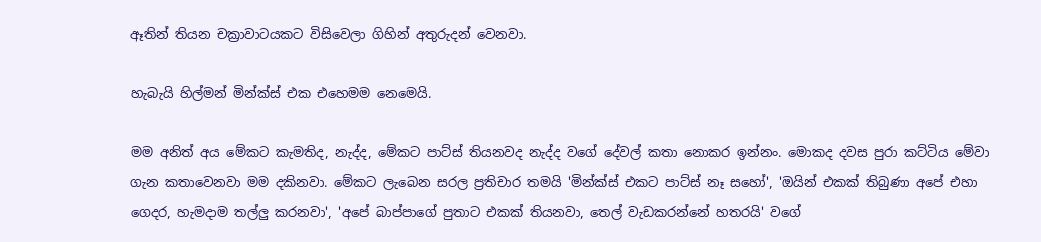ඈතින් තියන චක්‍රාවාටයකට විසිවෙලා ගිහින් අතුරුදන් වෙනවා.

හැබැයි හිල්මන් මින්ක්ස් එක එහෙමම නෙමෙයි.

මම අනිත් අය මේකට කැමතිද, නැද්ද, මේකට පාට්ස් තියනවද නැද්ද වගේ දේවල් කතා නොකර ඉන්නං. මොකද දවස පුරා කට්ටිය මේවා ගැන කතාවෙනවා මම දකිනවා. මේකට ලැබෙන සරල ප්‍රතිචාර තමයි 'මින්ක්ස් එකට පාට්ස් නෑ සහෝ', 'ඔයින් එකක් තිබුණා අපේ එහා ගෙදර, හැමදාම තල්ලු කරනවා', 'අපේ බාප්පාගේ පුතාට එකක් තියනවා, තෙල් වැඩකරන්නේ හතරයි' වගේ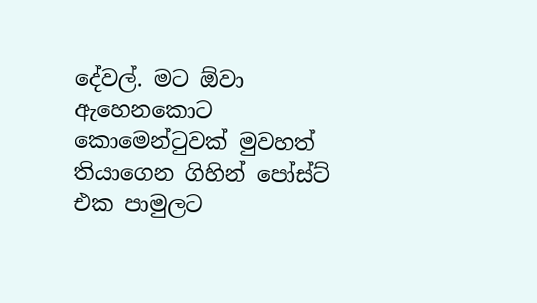දේවල්. මට ඕවා ඇහෙනකොට කොමෙන්ටුවක් මුවහත් තියාගෙන ගිහින් පෝස්ට් එක පාමුලට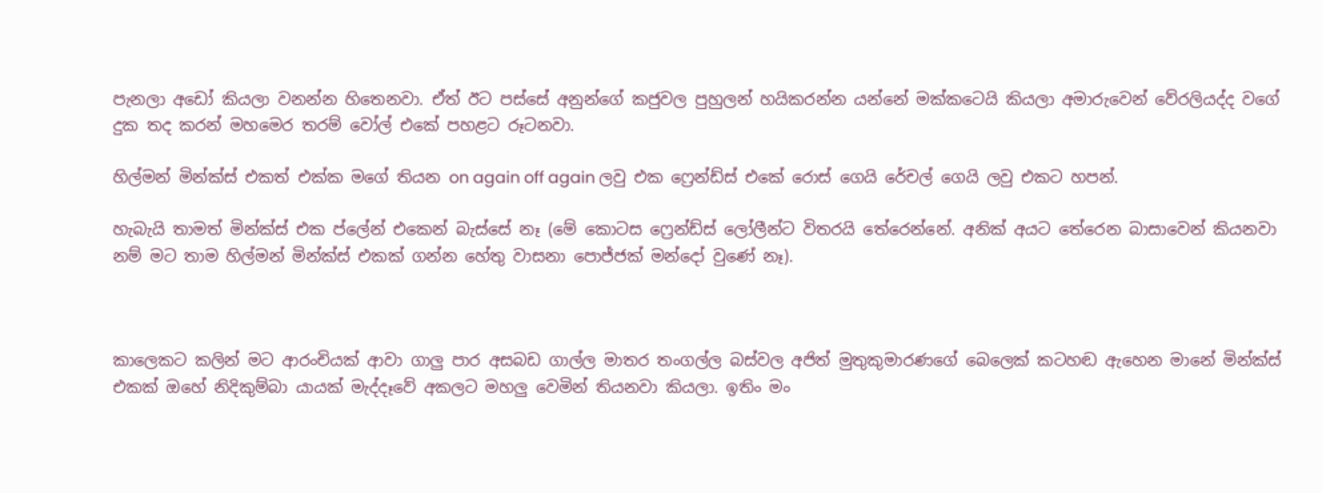පැනලා අඩෝ කියලා වනන්න හිතෙනවා. ඒත් ඊට පස්සේ අනුන්ගේ කජුවල පුහුලන් හයිකරන්න යන්නේ මක්කටෙයි කියලා අමාරුවෙන් වේරලියද්ද වගේ දුක තද කරන් මහමෙර තරම් වෝල් එකේ පහළට රූටනවා.

හිල්මන් මින්ක්ස් එකත් එක්ක මගේ තියන on again off again ලවු එක ෆ්‍රෙන්ඩ්ස් එකේ රොස් ගෙයි රේචල් ගෙයි ලවු එකට හපන්.

හැබැයි තාමත් මින්ක්ස් එක ප්ලේන් එකෙන් බැස්සේ නෑ (මේ කොටස ෆ්‍රෙන්ඩ්ස් ලෝලීන්ට විතරයි තේරෙන්නේ. අනික් අයට තේරෙන බාසාවෙන් කියනවා නම් මට තාම හිල්මන් මින්ක්ස් එකක් ගන්න හේතු වාසනා පොජ්ජක් මන්දෝ වුණේ නෑ).



කාලෙකට කලින් මට ආරංචියක් ආවා ගාලු පාර අසබඩ ගාල්ල මාතර තංගල්ල බස්වල අජිත් මුතුකුමාරණගේ බෙලෙක් කටහඬ ඇහෙන මානේ මින්ක්ස් එකක් ඔහේ නිදිකුම්බා යායක් මැද්දෑවේ අකලට මහලු වෙමින් තියනවා කියලා. ඉතිං මං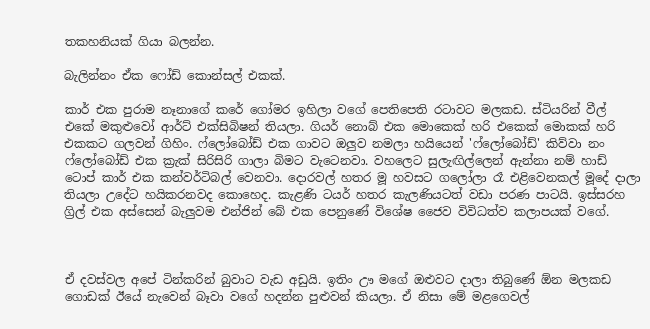තකහනියක් ගියා බලන්න.

බැලින්නං ඒක ෆෝඩ් කොන්සල් එකක්.

කාර් එක පුරාම නෑනාගේ කරේ ගෝමර ඉහිලා වගේ පෙතිපෙති රටාවට මලකඩ. ස්ටියරින් වීල් එකේ මකුළුවෝ ආර්ට් එක්සිබිෂන් තියලා. ගියර් නොබ් එක මොකෙක් හරි එකෙක් මොකක් හරි එකකට ගලවන් ගිහිං. ෆ්ලෝබෝඩ් එක ගාවට ඔලුව නමලා හයියෙන් 'ෆ්ලෝබෝඩ්' කිව්වා නං ෆ්ලෝබෝඩ් එක ක්‍රැක් සිරිසිරි ගාලා බිමට වැටෙනවා. වහලෙට සුලැඟිල්ලෙන් ඇන්නා නම් හාඩ් ටොප් කාර් එක කන්වර්ටිබල් වෙනවා. දොරවල් හතර මූ හවසට ගලෝලා රෑ එළිවෙනකල් මූදේ දාලා තියලා උදේට හයිකරනවද කොහෙද. කැළණි ටයර් හතර කැලණියටත් වඩා පරණ පාටයි. ඉස්සරහ ග්‍රිල් එක අස්සෙන් බැලුවම එන්ජින් බේ එක පෙනුණේ විශේෂ ජෛව විවිධත්ව කලාපයක් වගේ.



ඒ දවස්වල අපේ ටින්කරින් බුවාට වැඩ අඩුයි. ඉතිං ඌ මගේ ඔළුවට දාලා තිබුණේ ඕන මලකඩ ගොඩක් ඊයේ නැවෙන් බෑවා වගේ හදන්න පුළුවන් කියලා. ඒ නිසා මේ මළගෙවල්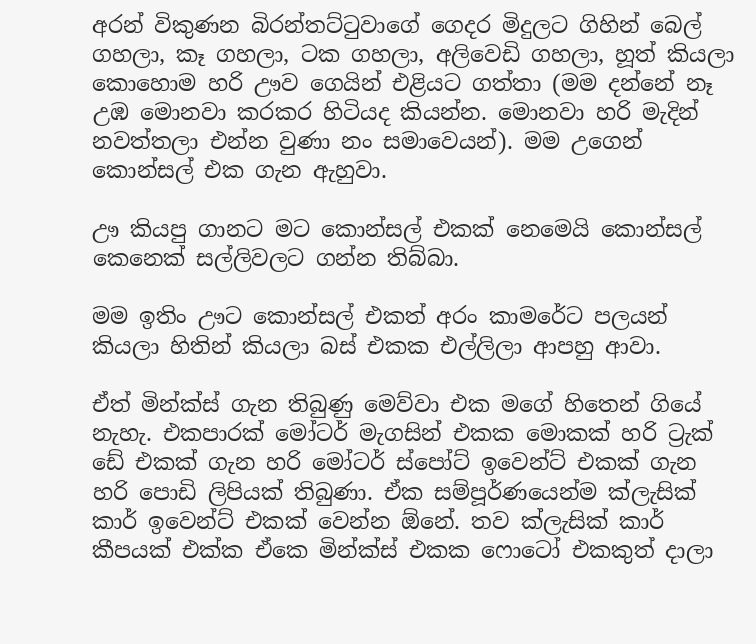අරන් විකුණන බිරන්තට්ටුවාගේ ගෙදර මිදුලට ගිහින් බෙල් ගහලා, කෑ ගහලා, ටක ගහලා, අලිවෙඩි ගහලා, හූත් කියලා කොහොම හරි ඌව ගෙයින් එළියට ගත්තා (මම දන්නේ නෑ උඹ මොනවා කරකර හිටියද කියන්න. මොනවා හරි මැදින් නවත්තලා එන්න වුණා නං සමාවෙයන්). මම උගෙන් කොන්සල් එක ගැන ඇහුවා.

ඌ කියපු ගානට මට කොන්සල් එකක් නෙමෙයි කොන්සල් කෙනෙක් සල්ලිවලට ගන්න තිබ්බා.

මම ඉතිං ඌට කොන්සල් එකත් අරං කාමරේට පලයන් කියලා හිතින් කියලා බස් එකක එල්ලිලා ආපහු ආවා.

ඒත් මින්ක්ස් ගැන තිබුණු මෙව්වා එක මගේ හිතෙන් ගියේ නැහැ. එකපාරක් මෝටර් මැගසින් එකක මොකක් හරි ට්‍රැක් ඩේ එකක් ගැන හරි මෝටර් ස්පෝට් ඉවෙන්ට් එකක් ගැන හරි පොඩි ලිපියක් තිබුණා. ඒක සම්පූර්ණයෙන්ම ක්ලැසික් කාර් ඉවෙන්ට් එකක් වෙන්න ඕනේ. තව ක්ලැසික් කාර් කීපයක් එක්ක ඒකෙ මින්ක්ස් එකක ෆොටෝ එකකුත් දාලා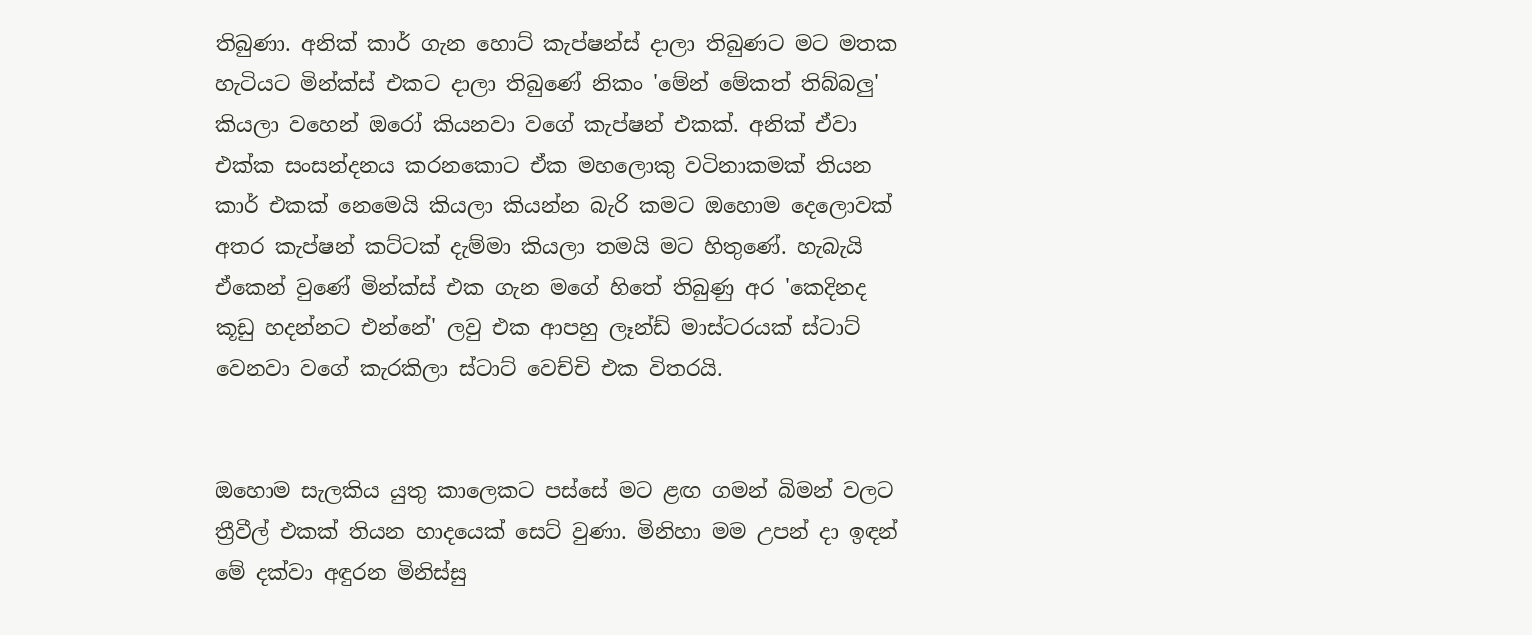තිබුණා. අනික් කාර් ගැන හොට් කැප්ෂන්ස් දාලා තිබුණට මට මතක හැටියට මින්ක්ස් එකට දාලා තිබුණේ නිකං 'මේන් මේකත් තිබ්බලු' කියලා වහෙන් ඔරෝ කියනවා වගේ කැප්ෂන් එකක්. අනික් ඒවා එක්ක සංසන්දනය කරනකොට ඒක මහලොකු වටිනාකමක් තියන කාර් එකක් නෙමෙයි කියලා කියන්න බැරි කමට ඔහොම දෙලොවක් අතර කැප්ෂන් කට්ටක් දැම්මා කියලා තමයි මට හිතුණේ. හැබැයි ඒකෙන් වුණේ මින්ක්ස් එක ගැන මගේ හිතේ තිබුණු අර 'කෙදිනද කූඩු හදන්නට එන්නේ' ලවු එක ආපහු ලෑන්ඩ් මාස්ටරයක් ස්ටාට් වෙනවා වගේ කැරකිලා ස්ටාට් වෙච්චි එක විතරයි.


ඔහොම සැලකිය යුතු කාලෙකට පස්සේ මට ළඟ ගමන් බිමන් වලට ත්‍රීවීල් එකක් තියන හාදයෙක් සෙට් වුණා. මිනිහා මම උපන් දා ඉඳන් මේ දක්වා අඳුරන මිනිස්සු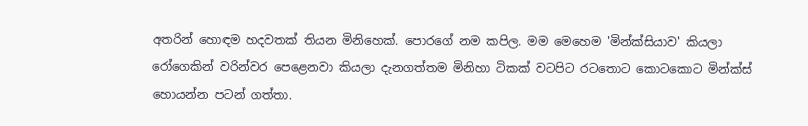අතරින් හොඳම හදවතක් තියන මිනිහෙක්. පොරගේ නම කපිල. මම මෙහෙම 'මින්ක්සියාව' කියලා රෝගෙකින් වරින්වර පෙළෙනවා කියලා දැනගත්තම මිනිහා ටිකක් වටපිට රටතොට කොටකොට මින්ක්ස් හොයන්න පටන් ගත්තා.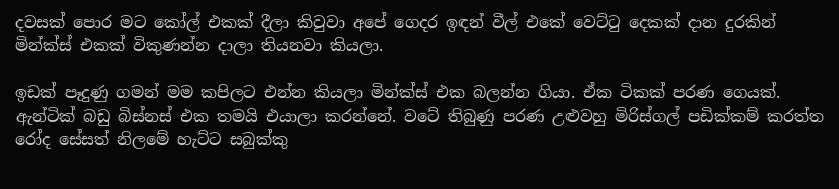දවසක් පොර මට කෝල් එකක් දීලා කිවුවා අපේ ගෙදර ඉඳන් වීල් එකේ වෙට්ටු දෙකක් දාන දුරකින් මින්ක්ස් එකක් විකුණන්න දාලා තියනවා කියලා.

ඉඩක් පෑදුණු ගමන් මම කපිලට එන්න කියලා මින්ක්ස් එක බලන්න ගියා. ඒක ටිකක් පරණ ගෙයක්. ඇන්ටික් බඩු බිස්නස් එක තමයි එයාලා කරන්නේ. වටේ තිබුණු පරණ උළුවහු මිරිස්ගල් පඩික්කම් කරත්ත රෝද සේසත් නිලමේ හැට්ට සබුක්කු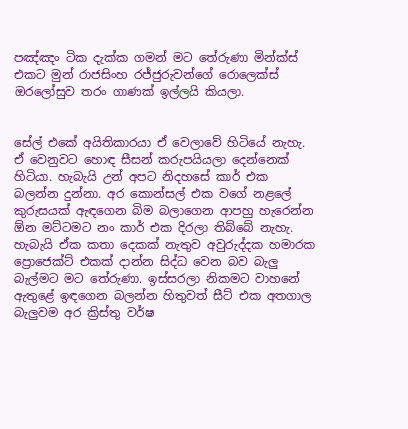පඤ්ඤං ටික දැක්ක ගමන් මට තේරුණා මින්ක්ස් එකට මුන් රාජසිංහ රජ්ජුරුවන්ගේ රොලෙක්ස් ඔරලෝසුව තරං ගාණක් ඉල්ලයි කියලා.


සේල් එකේ අයිතිකාරයා ඒ වෙලාවේ හිටියේ නැහැ. ඒ වෙනුවට හොඳ සීසන් කරුපයියලා දෙන්නෙක් හිටියා. හැබැයි උන් අපට නිදහසේ කාර් එක බලන්න දුන්නා. අර කොන්සල් එක වගේ නළලේ කුරුසයක් ඇඳගෙන බිම බලාගෙන ආපහු හැරෙන්න ඕන මට්ටමට නං කාර් එක දිරලා තිබ්බේ නැහැ. හැබැයි ඒක කතා දෙකක් නැතුව අවුරුද්දක හමාරක ප්‍රොජෙක්ට් එකක් දාන්න සිද්ධ වෙන බව බැලු බැල්මට මට තේරුණා. ඉස්සරලා නිකමට වාහනේ ඇතුළේ ඉඳගෙන බලන්න හිතුවත් සීට් එක අතගාල බැලුවම අර ක්‍රිස්තු වර්ෂ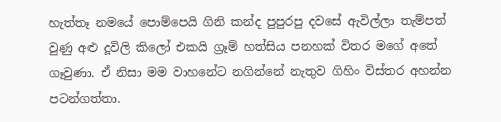හැත්තෑ නමයේ පොම්පෙයි ගිනි කන්ද පුපුරපු දවසේ ඇවිල්ලා තැම්පත් වුණු අළු දූවිලි කිලෝ එකයි ග්‍රෑම් හත්සිය පනහක් විතර මගේ අතේ ගෑවුණා. ඒ නිසා මම වාහනේට නගින්නේ නැතුව ගිහිං විස්තර අහන්න පටන්ගත්තා.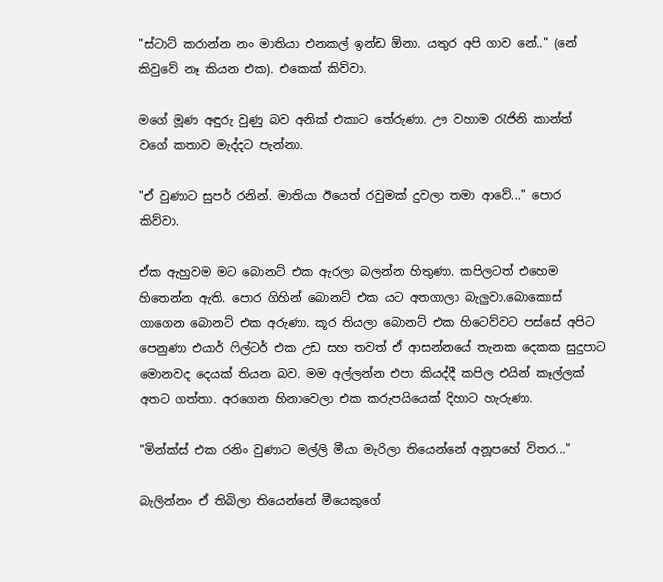"ස්ටාට් කරාන්න නං මාතියා එනකල් ඉන්ඩ ඕනා. යතුර අපි ගාව නේ.." (නේ කිවුවේ නෑ කියන එක). එකෙක් කිව්වා.

මගේ මූණ අඳුරු වුණු බව අනික් එකාට තේරුණා. ඌ වහාම රැජිනි කාන්ත් වගේ කතාව මැද්දට පැන්නා.

"ඒ වුණාට සුපර් රනින්. මාතියා ඊයෙත් රවුමක් දුවලා තමා ආවේ..." පොර කිව්වා.

ඒක ඇහුවම මට බොනට් එක ඇරලා බලන්න හිතුණා. කපිලටත් එහෙම හිතෙන්න ඇති. පොර ගිහින් බොනට් එක යට අතගාලා බැලුවා.බොකොස් ගාගෙන බොනට් එක අරුණා. කූර තියලා බොනට් එක හිටෙව්වට පස්සේ අපිට පෙනුණා එයාර් ෆිල්ටර් එක උඩ සහ තවත් ඒ ආසන්නයේ තැනක දෙකක සුදුපාට මොනවද දෙයක් තියන බව. මම අල්ලන්න එපා කියද්දී කපිල එයින් කෑල්ලක් අතට ගත්තා. අරගෙන හිනාවෙලා එක කරුපයියෙක් දිහාට හැරුණා.

"මින්ක්ස් එක රනිං වුණාට මල්ලි මීයා මැරිලා තියෙන්නේ අනූපහේ විතර..."

බැලින්නං ඒ තිබිලා තියෙන්නේ මීයෙකුගේ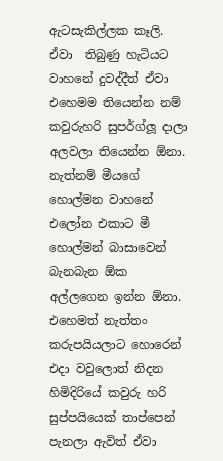ඇටසැකිල්ලක කෑලි. ඒවා  තිබුණු හැටියට වාහනේ දුවද්දීත් ඒවා එහෙමම තියෙන්න නම් කවුරුහරි සුපර්ග්ලූ දාලා අලවලා තියෙන්න ඕනා. නැත්නම් මීයගේ හොල්මන වාහනේ එලෝන එකාට මී හොල්මන් බාසාවෙන් බැනබැන ඕක අල්ලගෙන ඉන්න ඕනා. එහෙමත් නැත්තං කරුපයියලාට හොරෙන් එදා වවුලොත් නිදන හිමිදිරියේ කවුරු හරි සුප්පයියෙක් තාප්පෙන් පැනලා ඇවිත් ඒවා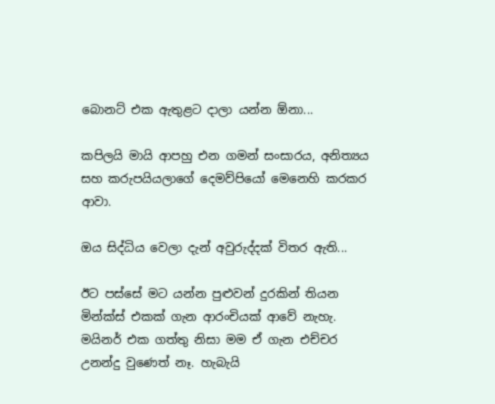බොනට් එක ඇතුළට දාලා යන්න ඕනා...

කපිලයි මායි ආපහු එන ගමන් සංසාරය, අනිත්‍යය සහ කරුපයියලාගේ දෙමව්පියෝ මෙනෙහි කරකර ආවා.

ඔය සිද්ධිය වෙලා දැන් අවුරුද්දක් විතර ඇති...

ඊට පස්සේ මට යන්න පුළුවන් දුරකින් තියන මින්ක්ස් එකක් ගැන ආරංචියක් ආවේ නැහැ. මයිනර් එක ගත්තු නිසා මම ඒ ගැන එච්චර උනන්දු වුණෙත් නෑ. හැබැයි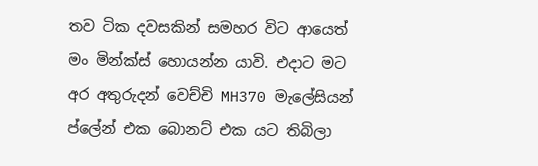තව ටික දවසකින් සමහර විට ආයෙත් මං මින්ක්ස් හොයන්න යාවි. එදාට මට අර අතුරුදන් වෙච්චි MH370 මැලේසියන් ප්ලේන් එක බොනට් එක යට තිබිලා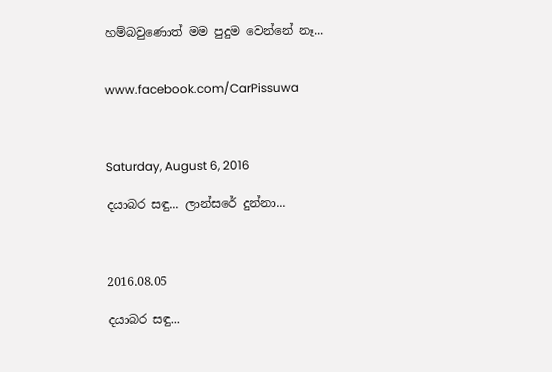හම්බවුණොත් මම පුදුම වෙන්නේ නෑ...


www.facebook.com/CarPissuwa



Saturday, August 6, 2016

දයාබර සඳු... ලාන්සරේ දුන්නා...



2016.08.05

දයාබර සඳු...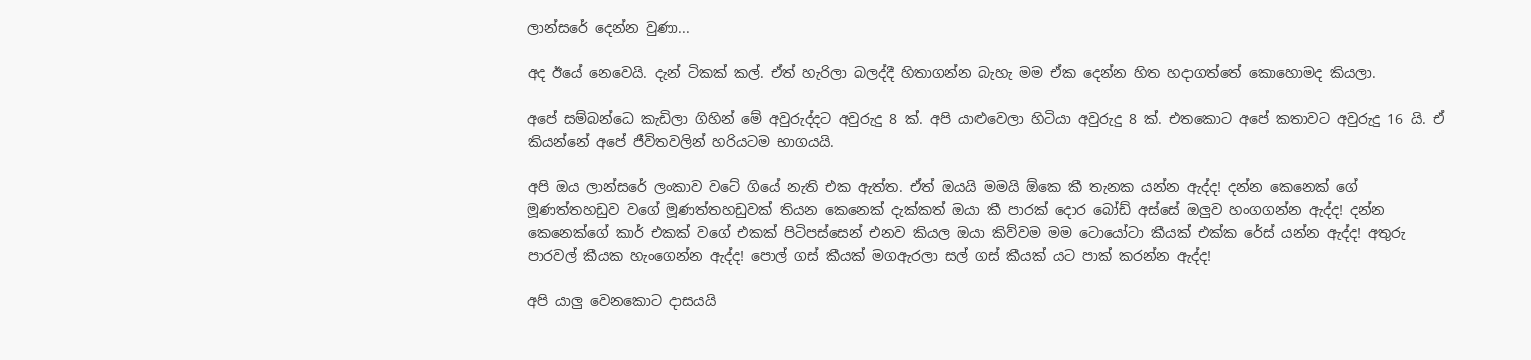ලාන්සරේ දෙන්න වුණා...

අද ඊයේ නෙවෙයි. දැන් ටිකක් කල්. ඒත් හැරිලා බලද්දී හිතාගන්න බැහැ මම ඒක දෙන්න හිත හදාගත්තේ කොහොමද කියලා.

අපේ සම්බන්ධෙ කැඩිලා ගිහින් මේ අවුරුද්දට අවුරුදු 8 ක්. අපි යාළුවෙලා හිටියා අවුරුදු 8 ක්. එතකොට අපේ කතාවට අවුරුදු 16 යි. ඒ කියන්නේ අපේ ජීවිතවලින් හරියටම භාගයයි.

අපි ඔය ලාන්සරේ ලංකාව වටේ ගියේ නැති එක ඇත්ත. ඒත් ඔයයි මමයි ඕකෙ කී තැනක යන්න ඇද්ද! දන්න කෙනෙක් ගේ මූණත්තහඩුව වගේ මූණත්තහඩුවක් තියන කෙනෙක් දැක්කත් ඔයා කී පාරක් දොර බෝඩ් අස්සේ ඔලුව හංගගන්න ඇද්ද! දන්න කෙනෙක්ගේ කාර් එකක් වගේ එකක් පිටිපස්සෙන් එනව කියල ඔයා කිව්වම මම ටොයෝටා කීයක් එක්ක රේස් යන්න ඇද්ද! අතුරු පාරවල් කීයක හැංගෙන්න ඇද්ද! පොල් ගස් කීයක් මගඇරලා සල් ගස් කීයක් යට පාක් කරන්න ඇද්ද!

අපි යාලු වෙනකොට දාසයයි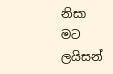නිසා මට ලයිසන්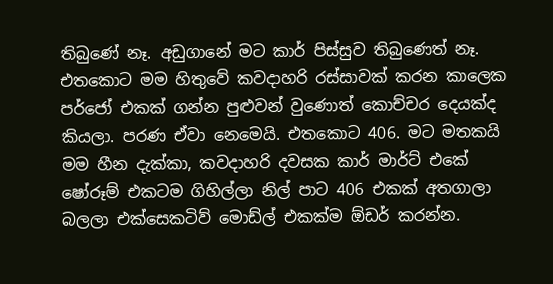තිබුණේ නෑ. අඩුගානේ මට කාර් පිස්සුව තිබුණෙත් නෑ. එතකොට මම හිතුවේ කවදාහරි රස්සාවක් කරන කාලෙක පර්ජෝ එකක් ගන්න පුළුවන් වුණොත් කොච්චර දෙයක්ද කියලා. පරණ ඒවා නෙමෙයි. එතකොට 406. මට මතකයි මම හීන දැක්කා, කවදාහරි දවසක කාර් මාර්ට් එකේ ෂෝරූම් එකටම ගිහිල්ලා නිල් පාට 406 එකක් අතගාලා බලලා එක්සෙකටිව් මොඩ්ල් එකක්ම ඕඩර් කරන්න.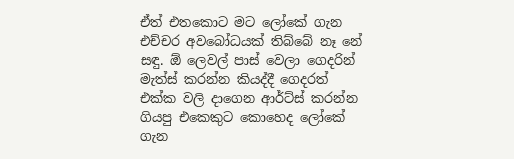ඒත් එතකොට මට ලෝකේ ගැන එච්චර අවබෝධයක් තිබ්බේ නෑ නේ සඳු. ඕ ලෙවල් පාස් වෙලා ගෙදරින් මැත්ස් කරන්න කියද්දී ගෙදරත් එක්ක වලි දාගෙන ආර්ට්ස් කරන්න ගියපු එකෙකුට කොහෙද ලෝකේ ගැන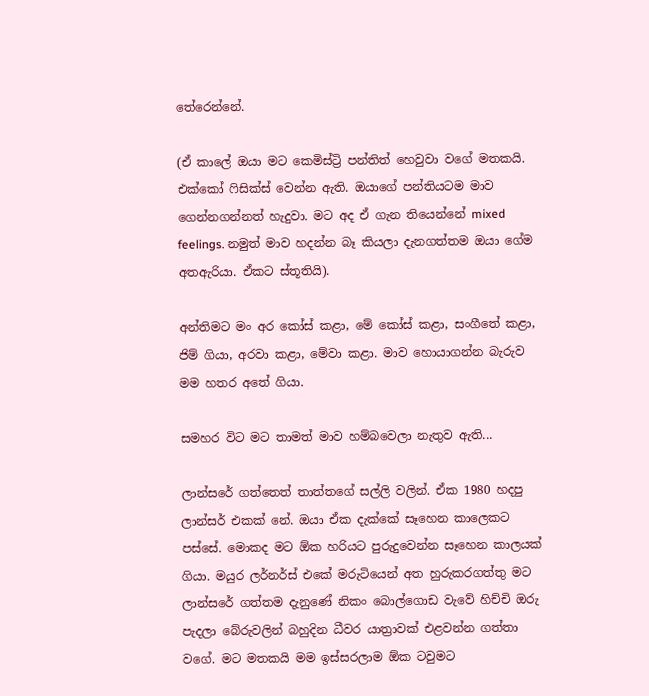තේරෙන්නේ.

(ඒ කාලේ ඔයා මට කෙමිස්ට්‍රි පන්තිත් හෙවුවා වගේ මතකයි. එක්කෝ ෆිසික්ස් වෙන්න ඇති. ඔයාගේ පන්තියටම මාව ගෙන්නගන්නත් හැදුවා. මට අද ඒ ගැන තියෙන්නේ mixed feelings. නමුත් මාව හදන්න බෑ කියලා දැනගත්තම ඔයා ගේම අතඇරියා. ඒකට ස්තූතියි).

අන්තිමට මං අර කෝස් කළා, මේ කෝස් කළා, සංගීතේ කළා, ජිම් ගියා, අරවා කළා, මේවා කළා. මාව හොයාගන්න බැරුව මම හතර අතේ ගියා.

සමහර විට මට තාමත් මාව හම්බවෙලා නැතුව ඇති...

ලාන්සරේ ගත්තෙත් තාත්තගේ සල්ලි වලින්. ඒක 1980 හදපු ලාන්සර් එකක් නේ. ඔයා ඒක දැක්කේ සෑහෙන කාලෙකට පස්සේ. මොකද මට ඕක හරියට පුරුදුවෙන්න සෑහෙන කාලයක් ගියා. මයුර ලර්නර්ස් එකේ මරුටියෙන් අත හුරුකරගත්තු මට ලාන්සරේ ගත්තම දැනුණේ නිකං බොල්ගොඩ වැවේ හිච්චි ඔරු පැදලා බේරුවලින් බහුදින ධීවර යාත්‍රාවක් එළවන්න ගත්තා වගේ. මට මතකයි මම ඉස්සරලාම ඕක ටවුමට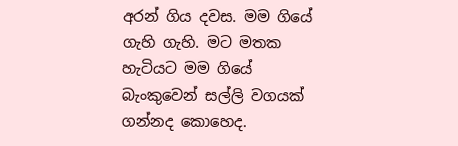අරන් ගිය දවස. මම ගියේ ගැහි ගැහි. මට මතක හැටියට මම ගියේ බැංකුවෙන් සල්ලි වගයක් ගන්නද කොහෙද.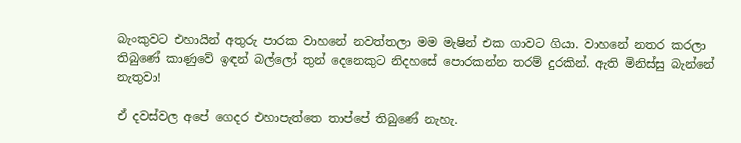බැංකුවට එහායින් අතුරු පාරක වාහනේ නවත්තලා මම මැෂින් එක ගාවට ගියා. වාහනේ නතර කරලා තිබුණේ කාණුවේ ඉඳන් බල්ලෝ තුන් දෙනෙකුට නිදහසේ පොරකන්න තරම් දුරකින්. ඇති මිනිස්සු බැන්නේ නැතුවා!

ඒ දවස්වල අපේ ගෙදර එහාපැත්තෙ තාප්පේ තිබුණේ නැහැ.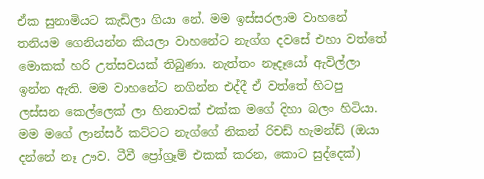ඒක සුනාමියට කැඩිලා ගියා නේ. මම ඉස්සරලාම වාහනේ තනියම ගෙනියන්න කියලා වාහනේට නැග්ග දවසේ එහා වත්තේ මොකක් හරි උත්සවයක් තිබුණා. නැත්තං නෑදෑයෝ ඇවිල්ලා ඉන්න ඇති. මම වාහනේට නගින්න එද්දී ඒ වත්තේ හිටපු ලස්සන කෙල්ලෙක් ලා හිනාවක් එක්ක මගේ දිහා බලං හිටියා. මම මගේ ලාන්සර් කට්ටට නැග්ගේ නිකන් රිචඩ් හැමන්ඩ් (ඔයා දන්නේ නෑ ඌව. ටීවී ප්‍රෝග්‍රෑම් එකක් කරන, කොට සුද්දෙක්)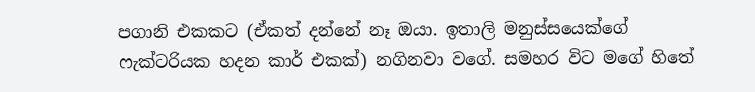පගානි එකකට (ඒකත් දන්නේ නෑ ඔයා. ඉතාලි මනුස්සයෙක්ගේ ෆැක්ටරියක හදන කාර් එකක්) නගිනවා වගේ. සමහර විට මගේ හිතේ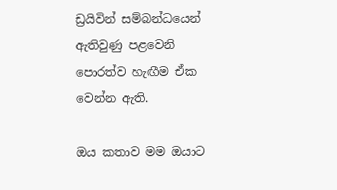ඩ්‍රයිවින් සම්බන්ධයෙන් ඇතිවුණු පළවෙනි පොරත්ව හැඟීම ඒක වෙන්න ඇති.

ඔය කතාව මම ඔයාට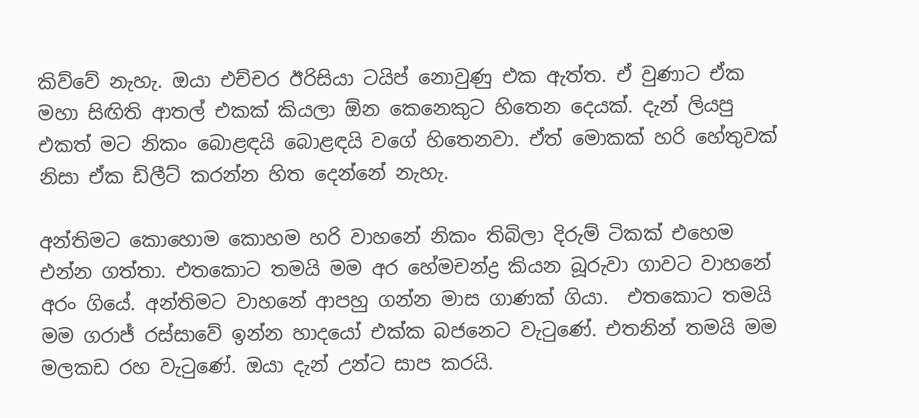කිව්වේ නැහැ. ඔයා එච්චර ඊරිසියා ටයිප් නොවුණු එක ඇත්ත. ඒ වුණාට ඒක මහා සිඟිති ආතල් එකක් කියලා ඕන කෙනෙකුට හිතෙන දෙයක්. දැන් ලියපු එකත් මට නිකං බොළඳයි බොළඳයි වගේ හිතෙනවා. ඒත් මොකක් හරි හේතුවක් නිසා ඒක ඩිලීට් කරන්න හිත දෙන්නේ නැහැ.

අන්තිමට කොහොම කොහම හරි වාහනේ නිකං තිබිලා දිරුම් ටිකක් එහෙම එන්න ගත්තා. එතකොට තමයි මම අර හේමචන්ද්‍ර කියන බූරුවා ගාවට වාහනේ අරං ගියේ. අන්තිමට වාහනේ ආපහු ගන්න මාස ගාණක් ගියා.  එතකොට තමයි මම ගරාජ් රස්සාවේ ඉන්න හාදයෝ එක්ක බජනෙට වැටුණේ. එතනින් තමයි මම මලකඩ රහ වැටුණේ. ඔයා දැන් උන්ට සාප කරයි.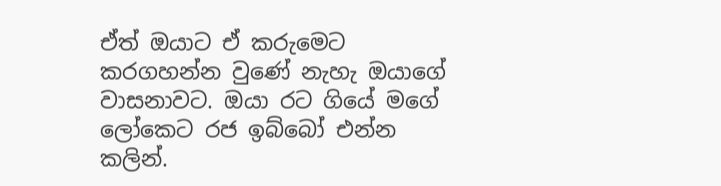ඒත් ඔයාට ඒ කරුමෙට කරගහන්න වුණේ නැහැ ඔයාගේ වාසනාවට. ඔයා රට ගියේ මගේ ලෝකෙට රජ ඉබ්බෝ එන්න කලින්.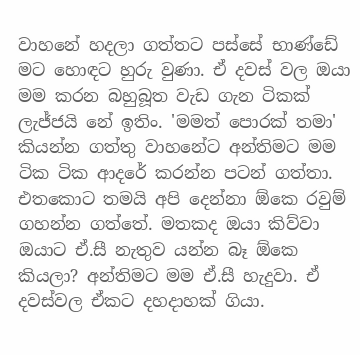වාහනේ හදලා ගත්තට පස්සේ භාණ්ඩේ මට හොඳට හුරු වුණා. ඒ දවස් වල ඔයා මම කරන බහුබූත වැඩ ගැන ටිකක් ලැජ්ජයි නේ ඉතිං. 'මමත් පොරක් තමා' කියන්න ගත්තු වාහනේට අන්තිමට මම ටික ටික ආදරේ කරන්න පටන් ගත්තා. එතකොට තමයි අපි දෙන්නා ඕකෙ රවුම් ගහන්න ගත්තේ. මතකද ඔයා කිව්වා ඔයාට ඒ.සී නැතුව යන්න බෑ ඕකෙ කියලා? අන්තිමට මම ඒ.සී හැදුවා. ඒ දවස්වල ඒකට දහදාහක් ගියා.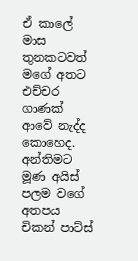ඒ කාලේ මාස තුනකටවත් මගේ අතට එච්චර ගාණක් ආවේ නැද්ද කොහෙද. අන්තිමට මූණ අයිස් පලම වගේ අතපය චිකන් පාට්ස්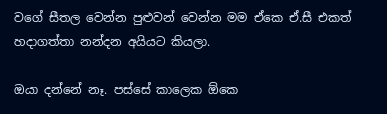වගේ සීතල වෙන්න පුළුවන් වෙන්න මම ඒකෙ ඒ.සී එකත් හදාගත්තා නන්දන අයියට කියලා.

ඔයා දන්නේ නෑ. පස්සේ කාලෙක ඕකෙ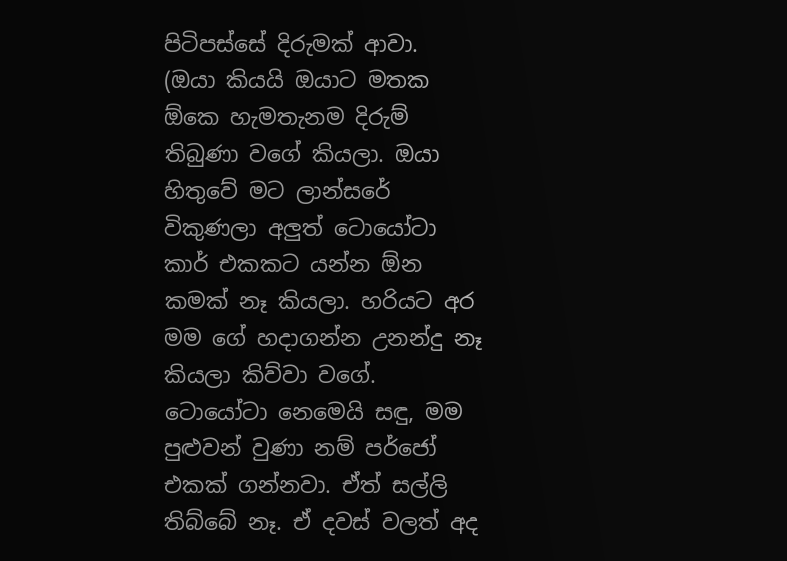පිටිපස්සේ දිරුමක් ආවා.  (ඔයා කියයි ඔයාට මතක ඕකෙ හැමතැනම දිරුම් තිබුණා වගේ කියලා. ඔයා හිතුවේ මට ලාන්සරේ විකුණලා අලුත් ටොයෝටා කාර් එකකට යන්න ඕන කමක් නෑ කියලා. හරියට අර මම ගේ හදාගන්න උනන්දු නෑ කියලා කිව්වා වගේ. ටොයෝටා නෙමෙයි සඳු, මම පුළුවන් වුණා නම් පර්ජෝ එකක් ගන්නවා. ඒත් සල්ලි තිබ්බේ නෑ. ඒ දවස් වලත් අද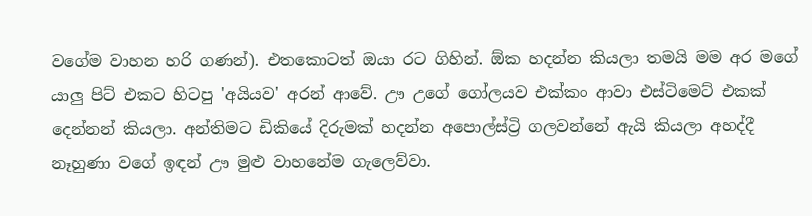වගේම වාහන හරි ගණන්). එතකොටත් ඔයා රට ගිහින්. ඕක හදන්න කියලා තමයි මම අර මගේ යාලු පිට් එකට හිටපු 'අයියව' අරන් ආවේ. ඌ උගේ ගෝලයව එක්කං ආවා එස්ටිමෙට් එකක් දෙන්නන් කියලා. අන්තිමට ඩිකියේ දිරුමක් හදන්න අපොල්ස්ට්‍රි ගලවන්නේ ඇයි කියලා අහද්දී නෑහුණා වගේ ඉඳන් ඌ මුළු වාහනේම ගැලෙව්වා.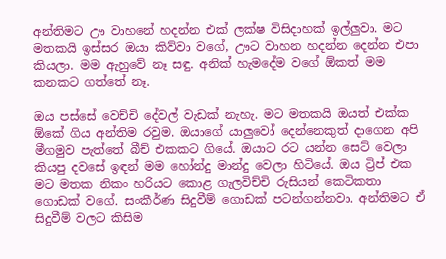අන්තිමට ඌ වාහනේ හදන්න එක් ලක්ෂ විසිදාහක් ඉල්ලුවා. මට මතකයි ඉස්සර ඔයා කිව්වා වගේ, ඌට වාහන හදන්න දෙන්න එපා කියලා. මම ඇහුවේ නෑ සඳු. අනික් හැමදේම වගේ ඕකත් මම කනකට ගත්තේ නෑ.

ඔය පස්සේ වෙච්චි දේවල් වැඩක් නැහැ. මට මතකයි ඔයත් එක්ක ඕකේ ගිය අන්තිම රවුම. ඔයාගේ යාලුවෝ දෙන්නෙකුත් දාගෙන අපි මීගමුව පැත්තේ බීච් එකකට ගියේ. ඔයාට රට යන්න සෙට් වෙලා කියපු දවසේ ඉඳන් මම හෝන්දු මාන්දු වෙලා හිටියේ. ඔය ට්‍රිප් එක මට මතක නිකං හරියට කොළ ගැලවිච්චි රුසියන් කෙටිකතා ගොඩක් වගේ. සංකීර්ණ සිදුවීම් ගොඩක් පටන්ගන්නවා. අන්තිමට ඒ සිදුවීම් වලට කිසිම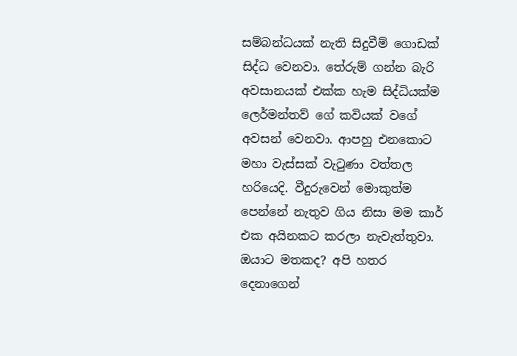සම්බන්ධයක් නැති සිදුවීම් ගොඩක් සිද්ධ වෙනවා. තේරුම් ගන්න බැරි අවසානයක් එක්ක හැම සිද්ධියක්ම ලෙර්මන්තව් ගේ කවියක් වගේ අවසන් වෙනවා. ආපහු එනකොට මහා වැස්සක් වැටුණා වත්තල හරියෙදි. වීදුරුවෙන් මොකුත්ම පෙන්නේ නැතුව ගිය නිසා මම කාර් එක අයිනකට කරලා නැවැත්තුවා. ඔයාට මතකද? අපි හතර දෙනාගෙන්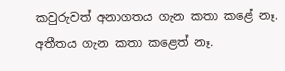කවුරුවත් අනාගතය ගැන කතා කළේ නෑ. අතීතය ගැන කතා කළෙත් නෑ.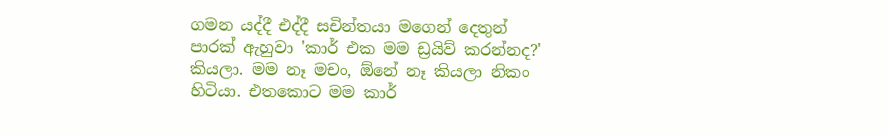ගමන යද්දී එද්දී සචින්තයා මගෙන් දෙතුන් පාරක් ඇහුවා 'කාර් එක මම ඩ්‍රයිව් කරන්නද?' කියලා. මම නෑ මචං, ඕනේ නෑ කියලා නිකං හිටියා. එතකොට මම කාර්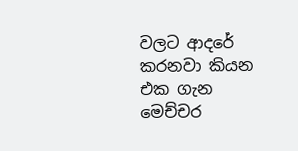වලට ආදරේ කරනවා කියන එක ගැන මෙච්චර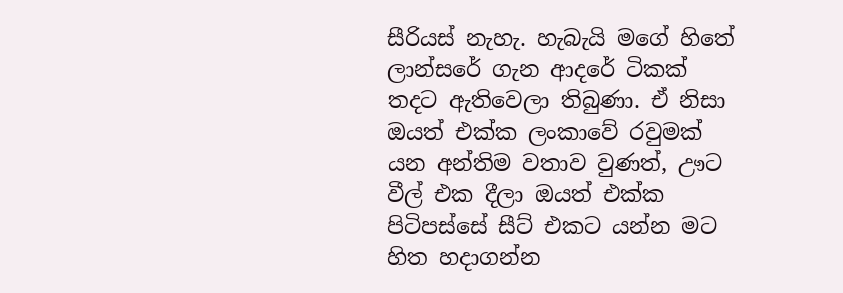සීරියස් නැහැ. හැබැයි මගේ හිතේ ලාන්සරේ ගැන ආදරේ ටිකක් තදට ඇතිවෙලා තිබුණා. ඒ නිසා ඔයත් එක්ක ලංකාවේ රවුමක් යන අන්තිම වතාව වුණත්, ඌට වීල් එක දීලා ඔයත් එක්ක පිටිපස්සේ සීට් එකට යන්න මට හිත හදාගන්න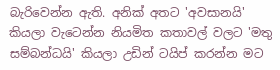බැරිවෙන්න ඇති. අනික් අතට 'අවසානයි' කියලා වැටෙන්න නියමිත කතාවල් වලට 'මතු සම්බන්ධයි' කියලා උඩින් ටයිප් කරන්න මට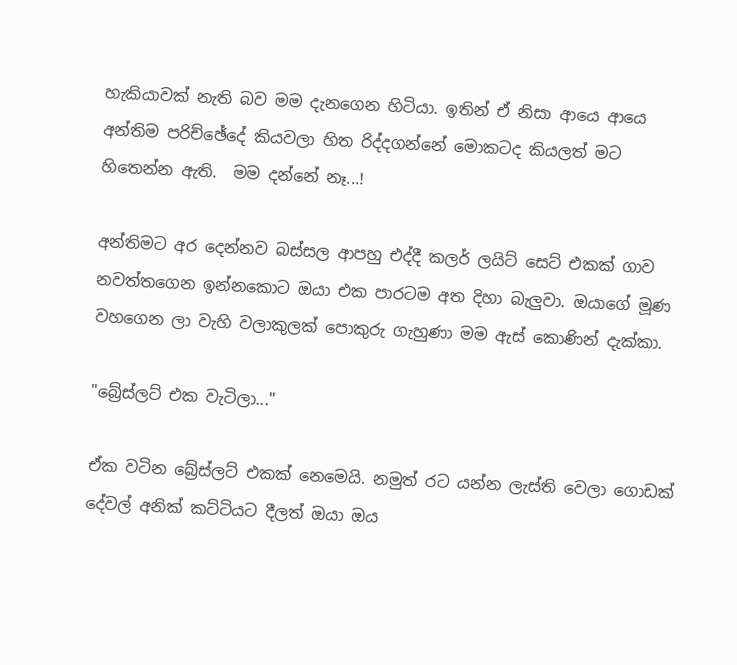හැකියාවක් නැති බව මම දැනගෙන හිටියා. ඉතින් ඒ නිසා ආයෙ ආයෙ අන්තිම පරිච්ඡේදේ කියවලා හිත රිද්දගන්නේ මොකටද කියලත් මට හිතෙන්න ඇති.  මම දන්නේ නෑ...!

අන්තිමට අර දෙන්නව බස්සල ආපහු එද්දී කලර් ලයිට් සෙට් එකක් ගාව නවත්තගෙන ඉන්නකොට ඔයා එක පාරටම අත දිහා බැලුවා. ඔයාගේ මූණ වහගෙන ලා වැහි වලාකුලක් පොකුරු ගැහුණා මම ඇස් කොණින් දැක්කා.

"බ්‍රේස්ලට් එක වැටිලා..."

ඒක වටින බ්‍රේස්ලට් එකක් නෙමෙයි. නමුත් රට යන්න ලැස්ති වෙලා ගොඩක් දේවල් අනික් කට්ටියට දීලත් ඔයා ඔය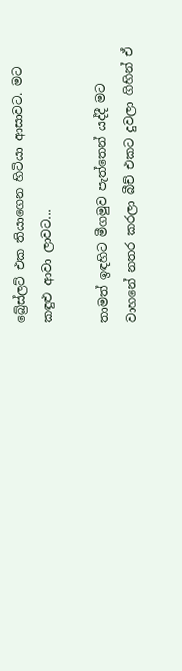බ්‍රේස්ලට් එක තියාගෙන හිටියා ආසාවට. මට කඳුළු ආවා ලාවට...

තාමත් ඉඳහිට මීගමුව පැත්තෙන් යද්දී මට වාහනේ නතර කරලා බීච් එකට දුවලා ගිහින් ඒ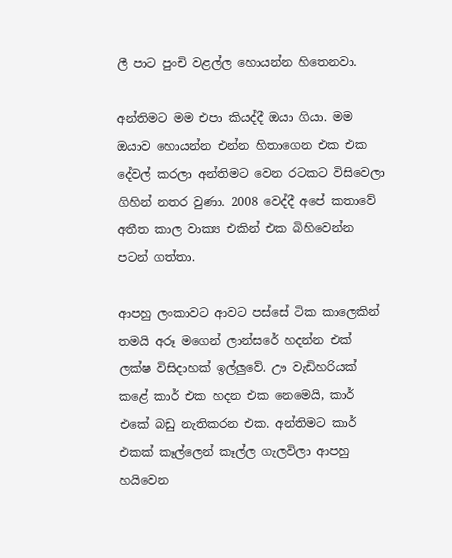ලී පාට පුංචි වළල්ල හොයන්න හිතෙනවා.

අන්තිමට මම එපා කියද්දී ඔයා ගියා. මම ඔයාව හොයන්න එන්න හිතාගෙන එක එක දේවල් කරලා අන්තිමට වෙන රටකට විසිවෙලා ගිහින් නතර වුණා. 2008 වෙද්දී අපේ කතාවේ අතීත කාල වාක්‍ය එකින් එක බිහිවෙන්න පටන් ගත්තා.

ආපහු ලංකාවට ආවට පස්සේ ටික කාලෙකින් තමයි අරූ මගෙන් ලාන්සරේ හදන්න එක් ලක්ෂ විසිදාහක් ඉල්ලුවේ. ඌ වැඩිහරියක් කළේ කාර් එක හදන එක නෙමෙයි, කාර් එකේ බඩු නැතිකරන එක. අන්තිමට කාර් එකක් කෑල්ලෙන් කෑල්ල ගැලවිලා ආපහු හයිවෙන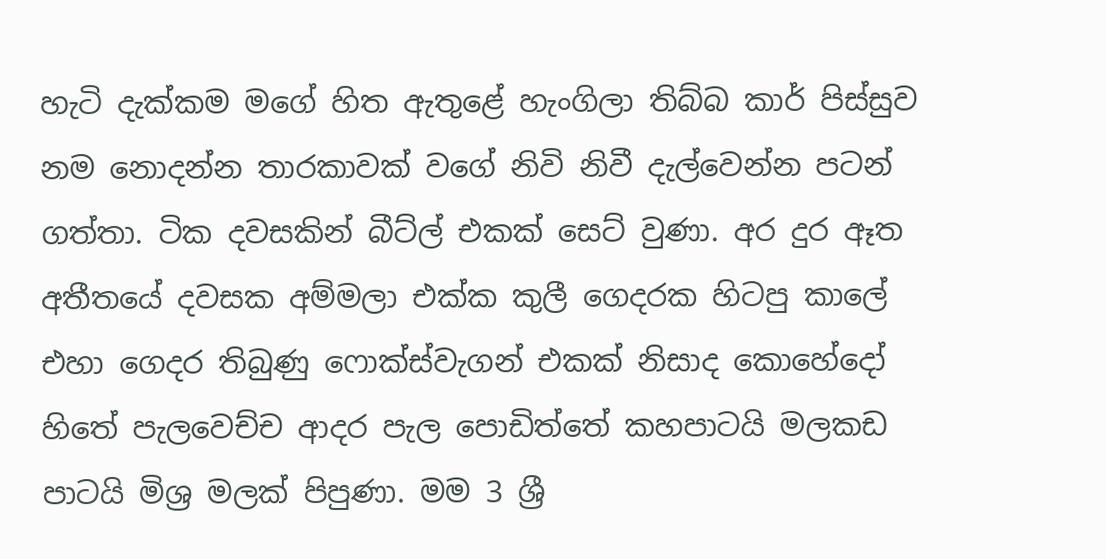හැටි දැක්කම මගේ හිත ඇතුළේ හැංගිලා තිබ්බ කාර් පිස්සුව නම නොදන්න තාරකාවක් වගේ නිවි නිවී දැල්වෙන්න පටන් ගත්තා. ටික දවසකින් බීට්ල් එකක් සෙට් වුණා. අර දුර ඈත අතීතයේ දවසක අම්මලා එක්ක කුලී ගෙදරක හිටපු කාලේ එහා ගෙදර තිබුණු ෆොක්ස්වැගන් එකක් නිසාද කොහේදෝ හිතේ පැලවෙච්ච ආදර පැල පොඩිත්තේ කහපාටයි මලකඩ පාටයි මිශ්‍ර මලක් පිපුණා. මම 3 ශ්‍රී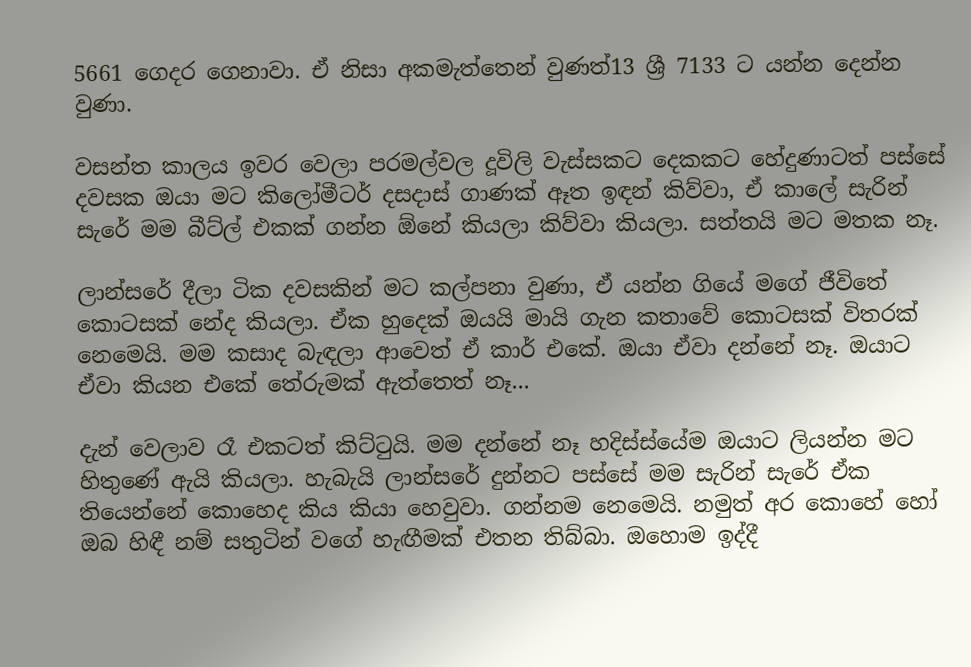5661 ගෙදර ගෙනාවා. ඒ නිසා අකමැත්තෙන් වුණත්13 ශ්‍රී 7133 ට යන්න දෙන්න වුණා.

වසන්ත කාලය ඉවර වෙලා පරමල්වල දූවිලි වැස්සකට දෙකකට හේදුණාටත් පස්සේ දවසක ඔයා මට කිලෝමීටර් දසදාස් ගාණක් ඈත ඉඳන් කිව්වා, ඒ කාලේ සැරින් සැරේ මම බීට්ල් එකක් ගන්න ඕනේ කියලා කිව්වා කියලා. සත්තයි මට මතක නෑ.

ලාන්සරේ දීලා ටික දවසකින් මට කල්පනා වුණා, ඒ යන්න ගියේ මගේ ජීවිතේ කොටසක් නේද කියලා. ඒක හුදෙක් ඔයයි මායි ගැන කතාවේ කොටසක් විතරක් නෙමෙයි. මම කසාද බැඳලා ආවෙත් ඒ කාර් එකේ. ඔයා ඒවා දන්නේ නෑ. ඔයාට ඒවා කියන එකේ තේරුමක් ඇත්තෙත් නෑ...

දැන් වෙලාව රෑ එකටත් කිට්ටුයි. මම දන්නේ නෑ හදිස්ස්යේම ඔයාට ලියන්න මට හිතුණේ ඇයි කියලා. හැබැයි ලාන්සරේ දුන්නට පස්සේ මම සැරින් සැරේ ඒක තියෙන්නේ කොහෙද කිය කියා හෙවුවා. ගන්නම නෙමෙයි. නමුත් අර කොහේ හෝ ඔබ හිඳී නම් සතුටින් වගේ හැඟීමක් එතන තිබ්බා. ඔහොම ඉද්දී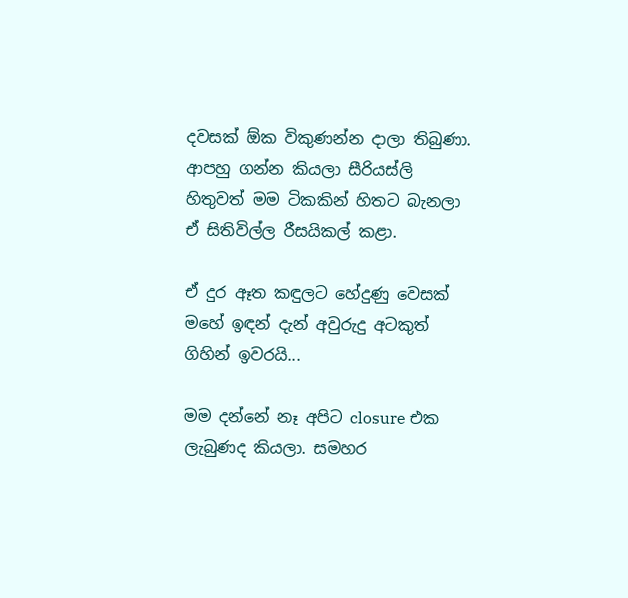දවසක් ඕක විකුණන්න දාලා තිබුණා. ආපහු ගන්න කියලා සීරියස්ලි හිතුවත් මම ටිකකින් හිතට බැනලා ඒ සිතිවිල්ල රීසයිකල් කළා.

ඒ දුර ඈත කඳුලට හේදුණු වෙසක් මහේ ඉඳන් දැන් අවුරුදු අටකුත් ගිහින් ඉවරයි...

මම දන්නේ නෑ අපිට closure එක ලැබුණද කියලා. සමහර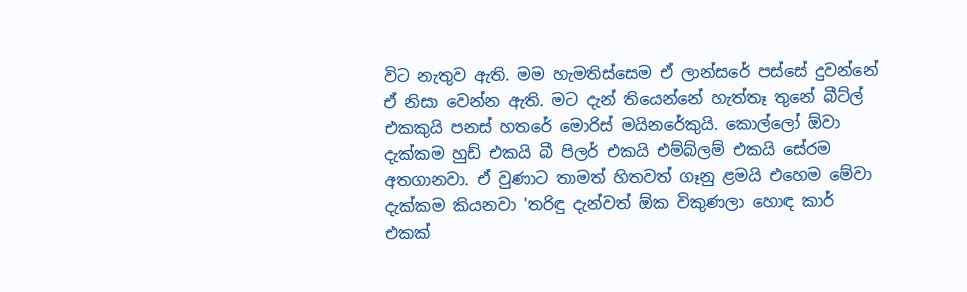විට නැතුව ඇති. මම හැමතිස්සෙම ඒ ලාන්සරේ පස්සේ දුවන්නේ ඒ නිසා වෙන්න ඇති. මට දැන් තියෙන්නේ හැත්තෑ තුනේ බීට්ල් එකකුයි පනස් හතරේ මොරිස් මයිනරේකුයි. කොල්ලෝ ඕවා දැක්කම හුඩ් එකයි බී පිලර් එකයි එම්බ්ලම් එකයි සේරම අතගානවා. ඒ වුණාට තාමත් හිතවත් ගෑනු ළමයි එහෙම මේවා දැක්කම කියනවා 'තරිඳු දැන්වත් ඕක විකුණලා හොඳ කාර් එකක්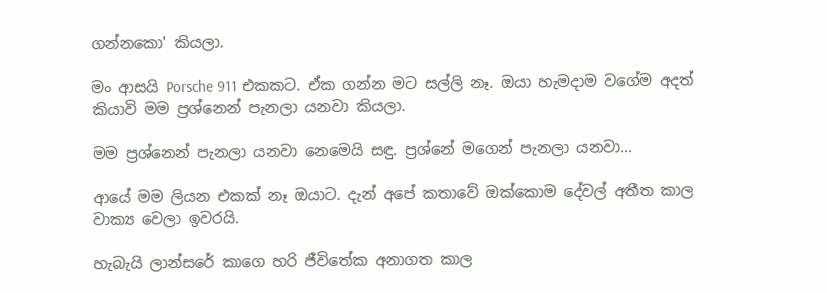ගන්නකො' කියලා.

මං ආසයි Porsche 911 එකකට. ඒක ගන්න මට සල්ලි නෑ. ඔයා හැමදාම වගේම අදත් කියාවි මම ප්‍රශ්නෙන් පැනලා යනවා කියලා.

මම ප්‍රශ්නෙන් පැනලා යනවා නෙමෙයි සඳු. ප්‍රශ්නේ මගෙන් පැනලා යනවා...

ආයේ මම ලියන එකක් නෑ ඔයාට. දැන් අපේ කතාවේ ඔක්කොම දේවල් අතීත කාල වාක්‍ය වෙලා ඉවරයි.

හැබැයි ලාන්සරේ කාගෙ හරි ජීවිතේක අනාගත කාල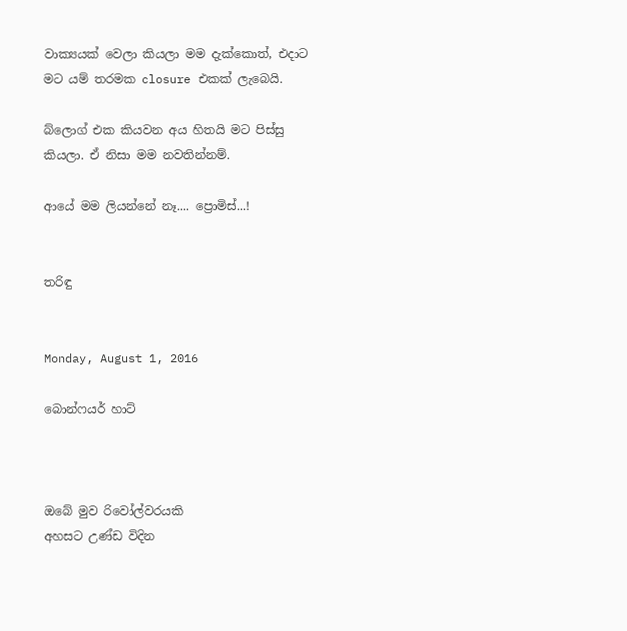වාක්‍යයක් වෙලා කියලා මම දැක්කොත්, එදාට මට යම් තරමක closure එකක් ලැබෙයි.

බ්ලොග් එක කියවන අය හිතයි මට පිස්සු කියලා. ඒ නිසා මම නවතින්නම්.

ආයේ මම ලියන්නේ නෑ.... ප්‍රොමිස්...!


තරිඳු


Monday, August 1, 2016

බොන්ෆයර් හාට්



ඔබේ මුව රිවෝල්වරයකි
අහසට උණ්ඩ විදින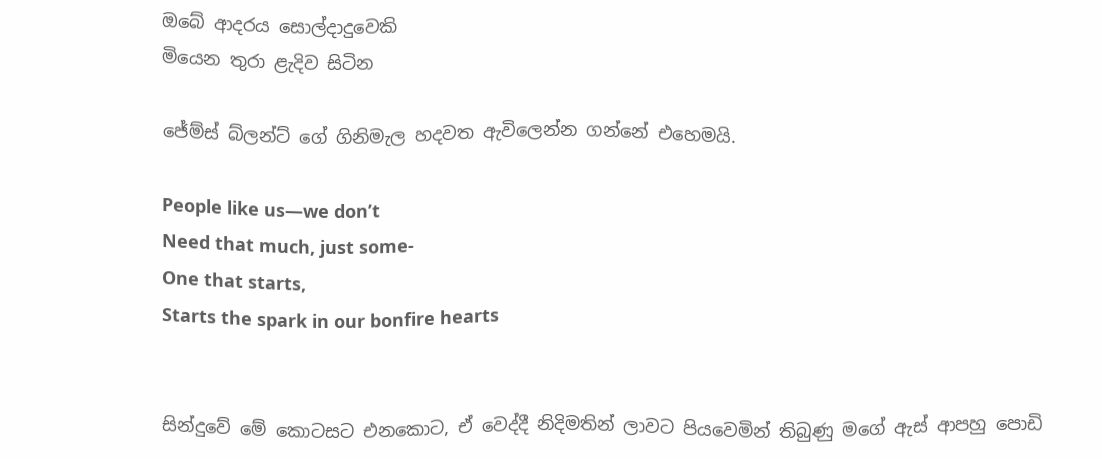ඔබේ ආදරය සොල්දාදුවෙකි
මියෙන තුරා ළැදිව සිටින

ජේම්ස් බ්ලන්ට් ගේ ගිනිමැල හදවත ඇවිලෙන්න ගන්නේ එහෙමයි.

People like us—we don’t
Need that much, just some-
One that starts,
Starts the spark in our bonfire hearts


සින්දුවේ මේ කොටසට එනකොට, ඒ වෙද්දී නිදිමතින් ලාවට පියවෙමින් තිබුණු මගේ ඇස් ආපහු පොඩි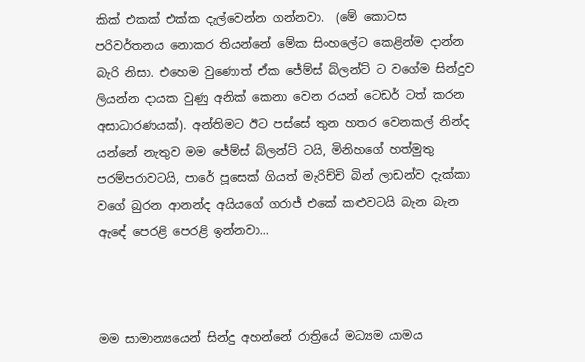කික් එකක් එක්ක දැල්වෙන්න ගන්නවා.  (මේ කොටස පරිවර්තනය නොකර තියන්නේ මේක සිංහලේට කෙළින්ම දාන්න බැරි නිසා. එහෙම වුණොත් ඒක ජේම්ස් බ්ලන්ට් ට වගේම සින්දුව ලියන්න දායක වුණු අනික් කෙනා වෙන රයන් ටෙඩර් ටත් කරන අසාධාරණයක්). අන්තිමට ඊට පස්සේ තුන හතර වෙනකල් නින්ද යන්නේ නැතුව මම ජේම්ස් බ්ලන්ට් ටයි, මිනිහගේ හත්මුතු පරම්පරාවටයි, පාරේ පූසෙක් ගියත් මැරිච්චි බින් ලාඩන්ව දැක්කා වගේ බුරන ආනන්ද අයියගේ ගරාජ් එකේ කළුවටයි බැන බැන ඇඳේ පෙරළි පෙරළි ඉන්නවා...



මම සාමාන්‍යයෙන් සින්දු අහන්නේ රාත්‍රියේ මධ්‍යම යාමය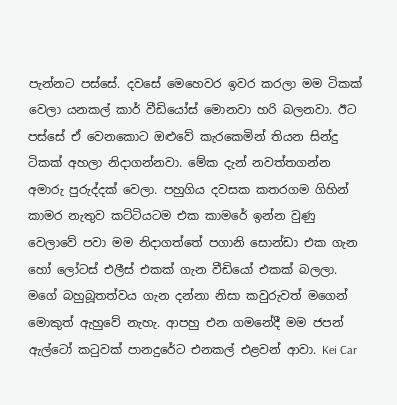පැන්නට පස්සේ. දවසේ මෙහෙවර ඉවර කරලා මම ටිකක් වෙලා යනකල් කාර් වීඩියෝස් මොනවා හරි බලනවා. ඊට පස්සේ ඒ වෙනකොට ඔළුවේ කැරකෙමින් තියන සින්දු ටිකක් අහලා නිදාගන්නවා. මේක දැන් නවත්තගන්න අමාරු පුරුද්දක් වෙලා. පහුගිය දවසක කතරගම ගිහින් කාමර නැතුව කට්ටියටම එක කාමරේ ඉන්න වුණු වෙලාවේ පවා මම නිදාගත්තේ පගානි සොන්ඩා එක ගැන හෝ ලෝටස් එලීස් එකක් ගැන වීඩියෝ එකක් බලලා. මගේ බහුබූතත්වය ගැන දන්නා නිසා කවුරුවත් මගෙන් මොකුත් ඇහුවේ නැහැ. ආපහු එන ගමනේදී මම ජපන් ඇල්ටෝ කටුවක් පානදුරේට එනකල් එළවන් ආවා. Kei Car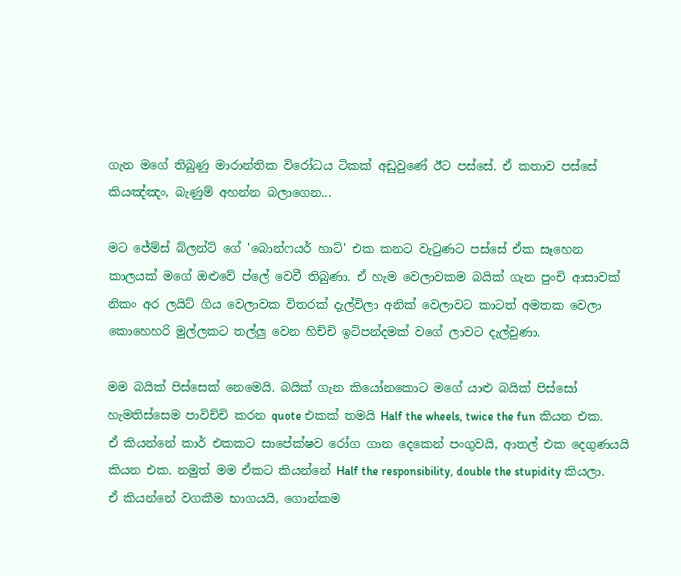ගැන මගේ තිබුණු මාරාන්තික විරෝධය ටිකක් අඩුවුණේ ඊට පස්සේ. ඒ කතාව පස්සේ කියඤ්ඤං, බැණුම් අහන්න බලාගෙන...

මට ජේම්ස් බ්ලන්ට් ගේ 'බොන්ෆයර් හාට්' එක කනට වැටුණට පස්සේ ඒක සෑහෙන කාලයක් මගේ ඔළුවේ ප්ලේ වෙවී තිබුණා. ඒ හැම වෙලාවකම බයික් ගැන පුංචි ආසාවක් නිකං අර ලයිට් ගිය වෙලාවක විතරක් දැල්විලා අනික් වෙලාවට කාටත් අමතක වෙලා කොහෙහරි මුල්ලකට තල්ලු වෙන හිච්චි ඉටිපන්දමක් වගේ ලාවට දැල්වුණා.

මම බයික් පිස්සෙක් නෙමෙයි. බයික් ගැන කියෝනකොට මගේ යාළු බයික් පිස්සෝ හැමතිස්සෙම පාවිච්චි කරන quote එකක් තමයි Half the wheels, twice the fun කියන එක. ඒ කියන්නේ කාර් එකකට සාපේක්ෂව රෝග ගාන දෙකෙන් පංගුවයි, ආතල් එක දෙගුණයයි කියන එක. නමුත් මම ඒකට කියන්නේ Half the responsibility, double the stupidity කියලා. ඒ කියන්නේ වගකීම භාගයයි, ගොන්කම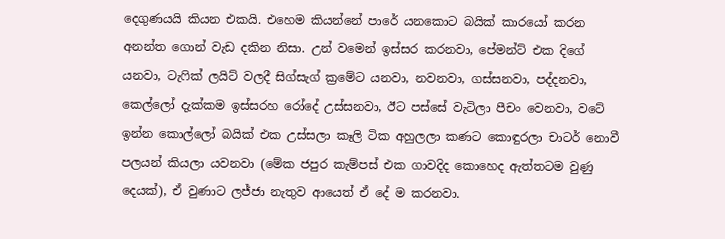දෙගුණයයි කියන එකයි. එහෙම කියන්නේ පාරේ යනකොට බයික් කාරයෝ කරන අනන්ත ගොන් වැඩ දකින නිසා. උන් වමෙන් ඉස්සර කරනවා, පේමන්ට් එක දිගේ යනවා, ටැෆික් ලයිට් වලදී සිග්සැග් ක්‍රමේට යනවා, නවනවා, ගස්සනවා, පද්දනවා, කෙල්ලෝ දැක්කම ඉස්සරහ රෝදේ උස්සනවා, ඊට පස්සේ වැටිලා පීචං වෙනවා, වටේ ඉන්න කොල්ලෝ බයික් එක උස්සලා කෑලි ටික අහුලලා කණට කොඳුරලා චාටර් නොවී පලයන් කියලා යවනවා (මේක ජපුර කැම්පස් එක ගාවදිද කොහෙද ඇත්තටම වුණු දෙයක්), ඒ වුණාට ලජ්ජා නැතුව ආයෙත් ඒ දේ ම කරනවා.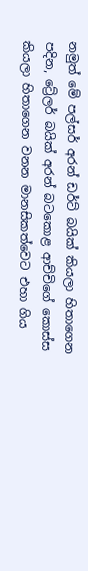නමුත් මේ පල්සර් අරන් ඩර්ට් බයික් කියලා හිතාගෙන පදින, ට්‍රේලර් බයික් අරන් බටකොළ ආච්චිගේ කොස්ස කියලා හිතාගෙන වනන මානසිකත්වෙට එහා ගිය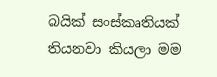බයික් සංස්කෘතියක් තියනවා කියලා මම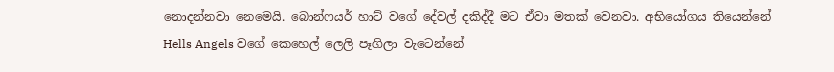නොදන්නවා නෙමෙයි. බොන්ෆයර් හාට් වගේ දේවල් දකිද්දී මට ඒවා මතක් වෙනවා. අභියෝගය තියෙන්නේ Hells Angels වගේ කෙහෙල් ලෙලි පෑගිලා වැටෙන්නේ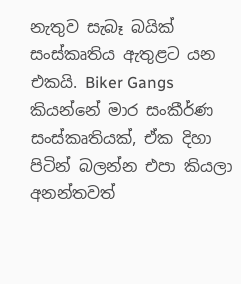නැතුව සැබෑ බයික් සංස්කෘතිය ඇතුළට යන එකයි. Biker Gangs කියන්නේ මාර සංකීර්ණ සංස්කෘතියක්, ඒක දිහා පිටින් බලන්න එපා කියලා අනන්තවත්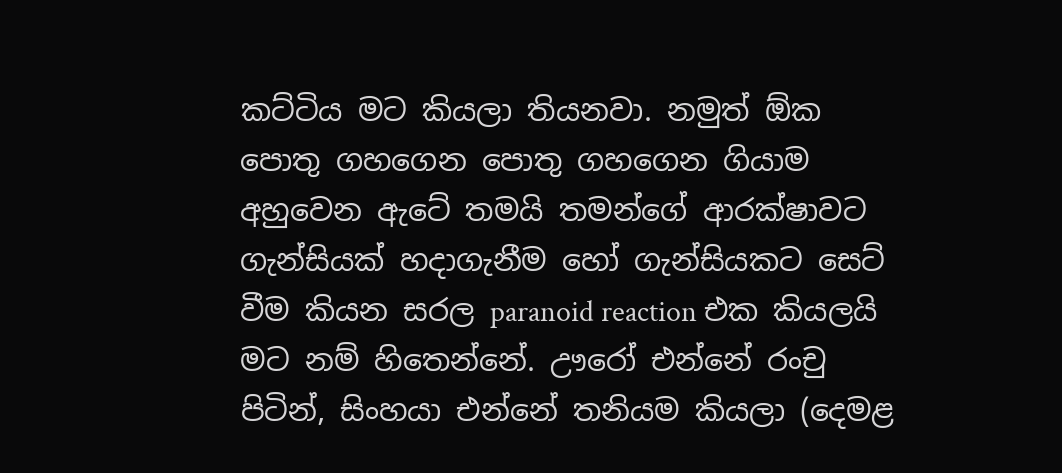කට්ටිය මට කියලා තියනවා. නමුත් ඕක පොතු ගහගෙන පොතු ගහගෙන ගියාම අහුවෙන ඇටේ තමයි තමන්ගේ ආරක්ෂාවට ගැන්සියක් හදාගැනීම හෝ ගැන්සියකට සෙට් වීම කියන සරල paranoid reaction එක කියලයි මට නම් හිතෙන්නේ. ඌරෝ එන්නේ රංචු පිටින්, සිංහයා එන්නේ තනියම කියලා (දෙමළ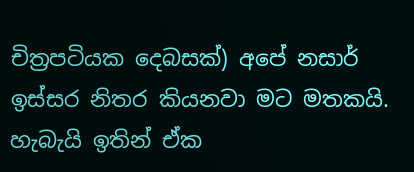චිත්‍රපටියක දෙබසක්) අපේ නසාර් ඉස්සර නිතර කියනවා මට මතකයි. හැබැයි ඉතින් ඒක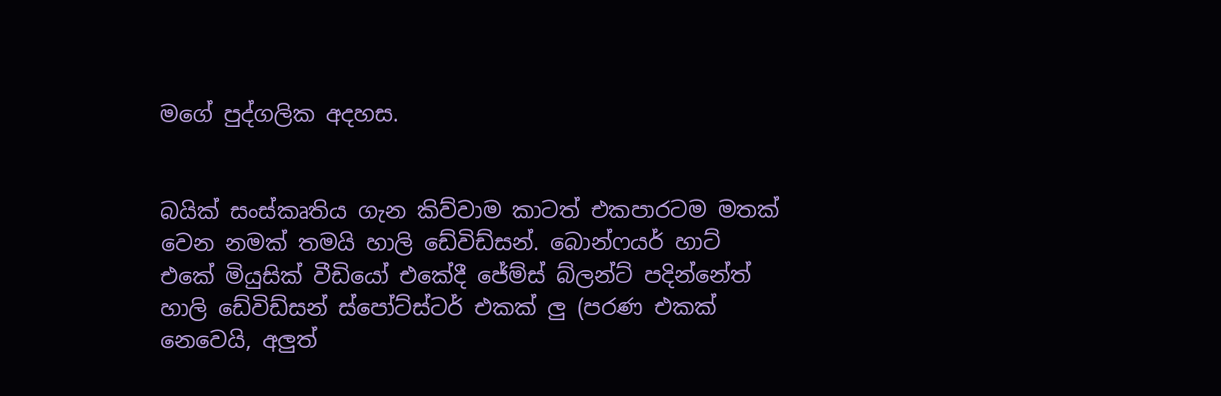මගේ පුද්ගලික අදහස.


බයික් සංස්කෘතිය ගැන කිව්වාම කාටත් එකපාරටම මතක් වෙන නමක් තමයි හාලි ඩේවිඩ්සන්. බොන්ෆයර් හාට් එකේ මියුසික් වීඩියෝ එකේදී ජේම්ස් බ්ලන්ට් පදින්නේත් හාලි ඩේවිඩ්සන් ස්පෝට්ස්ටර් එකක් ලු (පරණ එකක් නෙවෙයි, අලුත්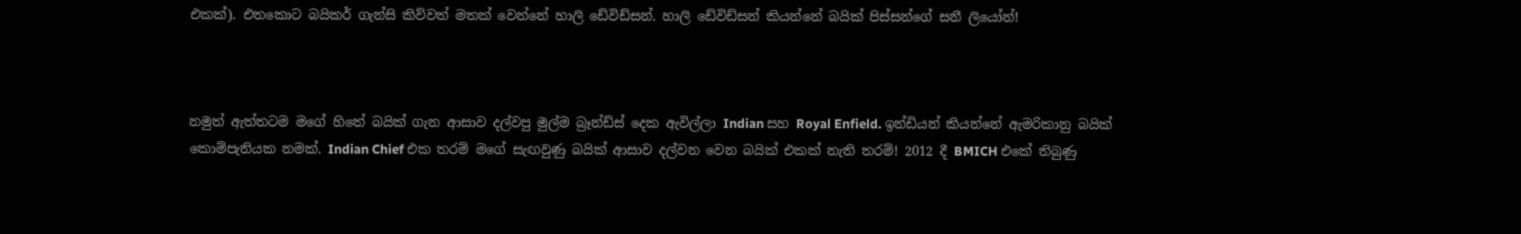එකක්). එතකොට බයිකර් ගැන්සි කිව්වත් මතක් වෙන්නේ හාලි ඩේවිඩ්සන්. හාලි ඩේවිඩ්සන් කියන්නේ බයික් පිස්සන්ගේ සනී ලියෝන්!



නමුත් ඇත්තටම මගේ හිතේ බයික් ගැන ආසාව දල්වපු මුල්ම බ්‍රෑන්ඩ්ස් දෙක ඇවිල්ලා Indian සහ Royal Enfield. ඉන්ඩියන් කියන්නේ ඇමරිකානු බයික් කොම්පැනියක නමක්. Indian Chief එක තරම් මගේ සැඟවුණු බයික් ආසාව දල්වන වෙන බයික් එකක් නැති තරම්! 2012 දී BMICH එකේ තිබුණු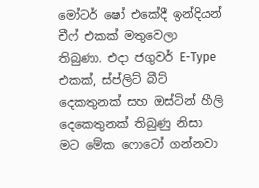මෝටර් ෂෝ එකේදී ඉන්දියන් චීෆ් එකක් මතුවෙලා තිබුණා. එදා ජගුවර් E-Type එකක්, ස්ප්ලිට් බීට් දෙකතුනක් සහ ඔස්ටින් හීලි දෙකෙතුනක් තිබුණු නිසා මට මේක ෆොටෝ ගන්නවා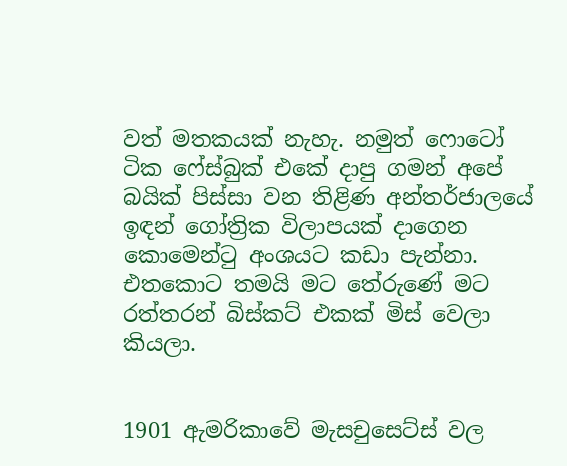වත් මතකයක් නැහැ. නමුත් ෆොටෝ ටික ෆේස්බුක් එකේ දාපු ගමන් අපේ බයික් පිස්සා වන තිළිණ අන්තර්ජාලයේ ඉඳන් ගෝත්‍රික විලාපයක් දාගෙන කොමෙන්ටු අංශයට කඩා පැන්නා. එතකොට තමයි මට තේරුණේ මට රත්තරන් බිස්කට් එකක් මිස් වෙලා කියලා.


1901 ඇමරිකාවේ මැසචුසෙට්ස් වල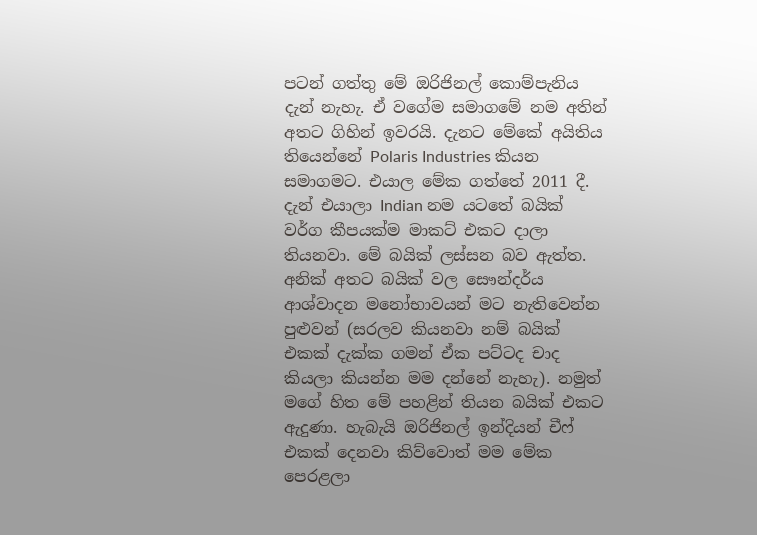පටන් ගත්තු මේ ඔරිජිනල් කොම්පැනිය දැන් නැහැ. ඒ වගේම සමාගමේ නම අතින් අතට ගිහින් ඉවරයි. දැනට මේකේ අයිතිය තියෙන්නේ Polaris Industries කියන සමාගමට. එයාල මේක ගත්තේ 2011 දී. දැන් එයාලා Indian නම යටතේ බයික් වර්ග කීපයක්ම මාකට් එකට දාලා තියනවා. මේ බයික් ලස්සන බව ඇත්ත. අනික් අතට බයික් වල සෞන්දර්ය ආශ්වාදන මනෝභාවයන් මට නැතිවෙන්න පුළුවන් (සරලව කියනවා නම් බයික් එකක් දැක්ක ගමන් ඒක පට්ටද චාද කියලා කියන්න මම දන්නේ නැහැ). නමුත් මගේ හිත මේ පහළින් තියන බයික් එකට ඇදුණා. හැබැයි ඔරිජිනල් ඉන්දියන් චීෆ් එකක් දෙනවා කිව්වොත් මම මේක පෙරළලා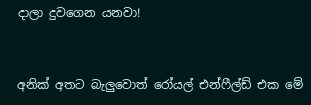දාලා දුවගෙන යනවා!


අනික් අතට බැලුවොත් රෝයල් එන්ෆීල්ඩ් එක මේ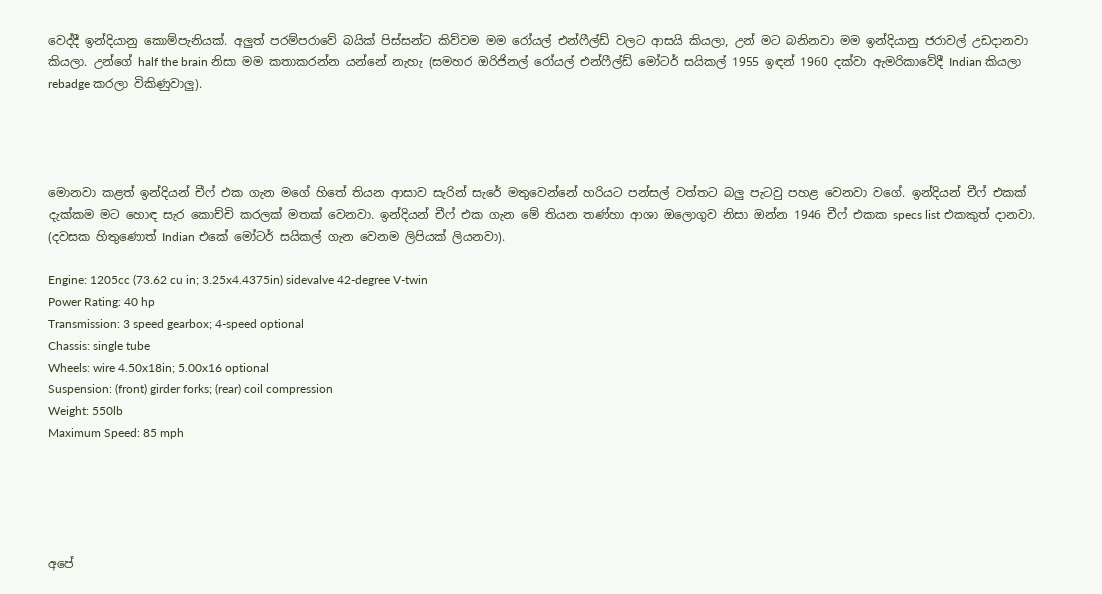වෙද්දී ඉන්දියානු කොම්පැනියක්. අලුත් පරම්පරාවේ බයික් පිස්සන්ට කිව්වම මම රෝයල් එන්ෆීල්ඩ් වලට ආසයි කියලා, උන් මට බනිනවා මම ඉන්දියානු ජරාවල් උඩදානවා කියලා. උන්ගේ half the brain නිසා මම කතාකරන්න යන්නේ නැහැ (සමහර ඔරිජිනල් රෝයල් එන්ෆීල්ඩ් මෝටර් සයිකල් 1955 ඉඳන් 1960 දක්වා ඇමරිකාවේදී Indian කියලා rebadge කරලා විකිණුවාලු).




මොනවා කළත් ඉන්දියන් චීෆ් එක ගැන මගේ හිතේ තියන ආසාව සැරින් සැරේ මතුවෙන්නේ හරියට පන්සල් වත්තට බලු පැටවු පහළ වෙනවා වගේ. ඉන්දියන් චීෆ් එකක් දැක්කම මට හොඳ සැර කොච්චි කරලක් මතක් වෙනවා. ඉන්දියන් චීෆ් එක ගැන මේ තියන තණ්හා ආශා ඔලොගුව නිසා ඔන්න 1946 චීෆ් එකක specs list එකකුත් දානවා. (දවසක හිතුණොත් Indian එකේ මෝටර් සයිකල් ගැන වෙනම ලිපියක් ලියනවා).

Engine: 1205cc (73.62 cu in; 3.25x4.4375in) sidevalve 42-degree V-twin
Power Rating: 40 hp
Transmission: 3 speed gearbox; 4-speed optional
Chassis: single tube
Wheels: wire 4.50x18in; 5.00x16 optional
Suspension: (front) girder forks; (rear) coil compression
Weight: 550lb
Maximum Speed: 85 mph





අපේ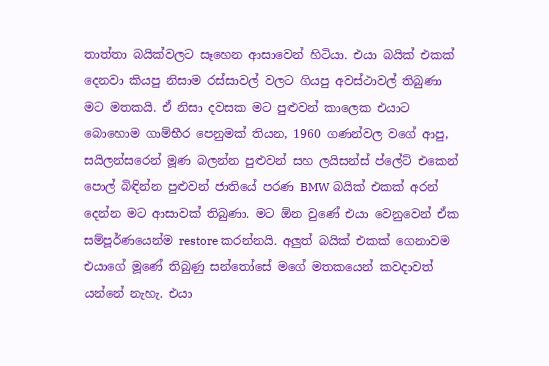තාත්තා බයික්වලට සෑහෙන ආසාවෙන් හිටියා. එයා බයික් එකක් දෙනවා කියපු නිසාම රස්සාවල් වලට ගියපු අවස්ථාවල් තිබුණා මට මතකයි. ඒ නිසා දවසක මට පුළුවන් කාලෙක එයාට බොහොම ගාම්භීර පෙනුමක් තියන, 1960 ගණන්වල වගේ ආපු, සයිලන්සරෙන් මූණ බලන්න පුළුවන් සහ ලයිසන්ස් ප්ලේට් එකෙන් පොල් බිඳින්න පුළුවන් ජාතියේ පරණ BMW බයික් එකක් අරන් දෙන්න මට ආසාවක් තිබුණා. මට ඕන වුණේ එයා වෙනුවෙන් ඒක සම්පූර්ණයෙන්ම restore කරන්නයි. අලුත් බයික් එකක් ගෙනාවම එයාගේ මූණේ තිබුණු සන්තෝසේ මගේ මතකයෙන් කවදාවත් යන්නේ නැහැ. එයා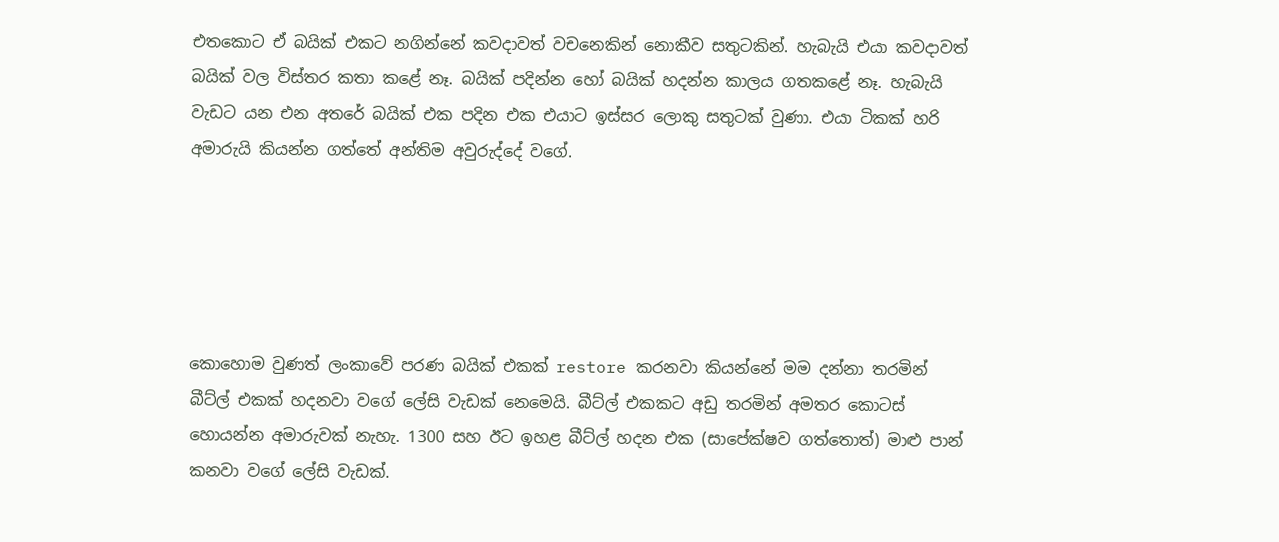එතකොට ඒ බයික් එකට නගින්නේ කවදාවත් වචනෙකින් නොකීව සතුටකින්. හැබැයි එයා කවදාවත් බයික් වල විස්තර කතා කළේ නෑ. බයික් පදින්න හෝ බයික් හදන්න කාලය ගතකළේ නෑ. හැබැයි වැඩට යන එන අතරේ බයික් එක පදින එක එයාට ඉස්සර ලොකු සතුටක් වුණා. එයා ටිකක් හරි අමාරුයි කියන්න ගත්තේ අන්තිම අවුරුද්දේ වගේ.





කොහොම වුණත් ලංකාවේ පරණ බයික් එකක් restore කරනවා කියන්නේ මම දන්නා තරමින් බීට්ල් එකක් හදනවා වගේ ලේසි වැඩක් නෙමෙයි. බීට්ල් එකකට අඩු තරමින් අමතර කොටස් හොයන්න අමාරුවක් නැහැ. 1300 සහ ඊට ඉහළ බීට්ල් හදන එක (සාපේක්ෂව ගත්තොත්) මාළු පාන් කනවා වගේ ලේසි වැඩක්.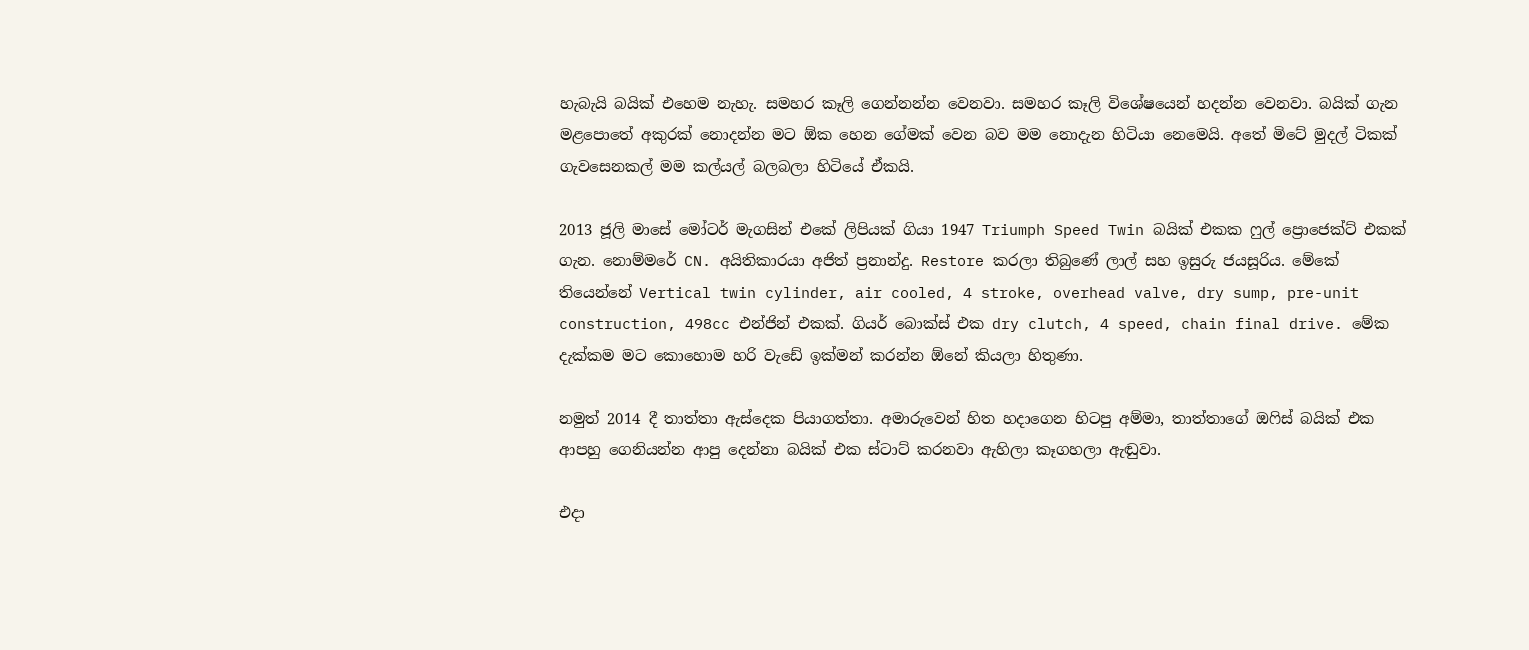හැබැයි බයික් එහෙම නැහැ. සමහර කෑලි ගෙන්නන්න වෙනවා. සමහර කෑලි විශේෂයෙන් හදන්න වෙනවා. බයික් ගැන මළපොතේ අකුරක් නොදන්න මට ඕක හෙන ගේමක් වෙන බව මම නොදැන හිටියා නෙමෙයි. අතේ මිටේ මුදල් ටිකක් ගැවසෙනකල් මම කල්යල් බලබලා හිටියේ ඒකයි.

2013 ජූලි මාසේ මෝටර් මැගසින් එකේ ලිපියක් ගියා 1947 Triumph Speed Twin බයික් එකක ෆුල් ප්‍රොජෙක්ට් එකක් ගැන. නොම්මරේ CN. අයිතිකාරයා අජිත් ප්‍රනාන්දු. Restore කරලා තිබුණේ ලාල් සහ ඉසුරු ජයසූරිය. මේකේ තියෙන්නේ Vertical twin cylinder, air cooled, 4 stroke, overhead valve, dry sump, pre-unit construction, 498cc එන්ජින් එකක්. ගියර් බොක්ස් එක dry clutch, 4 speed, chain final drive. මේක දැක්කම මට කොහොම හරි වැඩේ ඉක්මන් කරන්න ඕනේ කියලා හිතුණා.

නමුත් 2014 දී තාත්තා ඇස්දෙක පියාගත්තා. අමාරුවෙන් හිත හදාගෙන හිටපු අම්මා, තාත්තාගේ ඔෆිස් බයික් එක ආපහු ගෙනියන්න ආපු දෙන්නා බයික් එක ස්ටාට් කරනවා ඇහිලා කෑගහලා ඇඬුවා.

එදා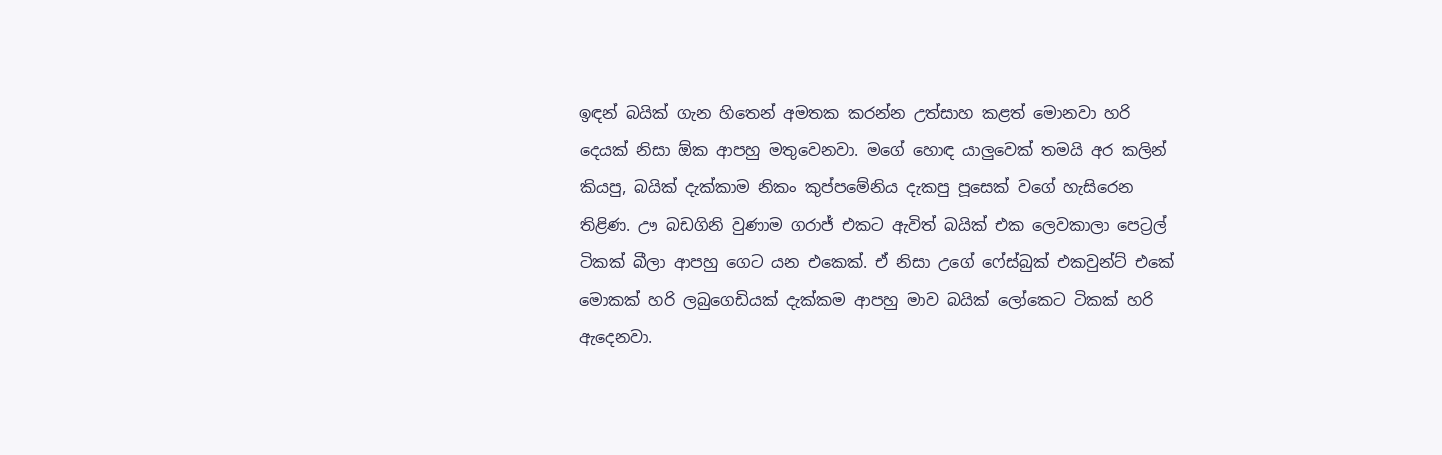ඉඳන් බයික් ගැන හිතෙන් අමතක කරන්න උත්සාහ කළත් මොනවා හරි දෙයක් නිසා ඕක ආපහු මතුවෙනවා. මගේ හොඳ යාලුවෙක් තමයි අර කලින් කියපු, බයික් දැක්කාම නිකං කුප්පමේනිය දැකපු පූසෙක් වගේ හැසිරෙන තිළිණ. ඌ බඩගිනි වුණාම ගරාජ් එකට ඇවිත් බයික් එක ලෙවකාලා පෙට්‍රල් ටිකක් බීලා ආපහු ගෙට යන එකෙක්. ඒ නිසා උගේ ෆේස්බුක් එකවුන්ට් එකේ මොකක් හරි ලබුගෙඩියක් දැක්කම ආපහු මාව බයික් ලෝකෙට ටිකක් හරි ඇදෙනවා.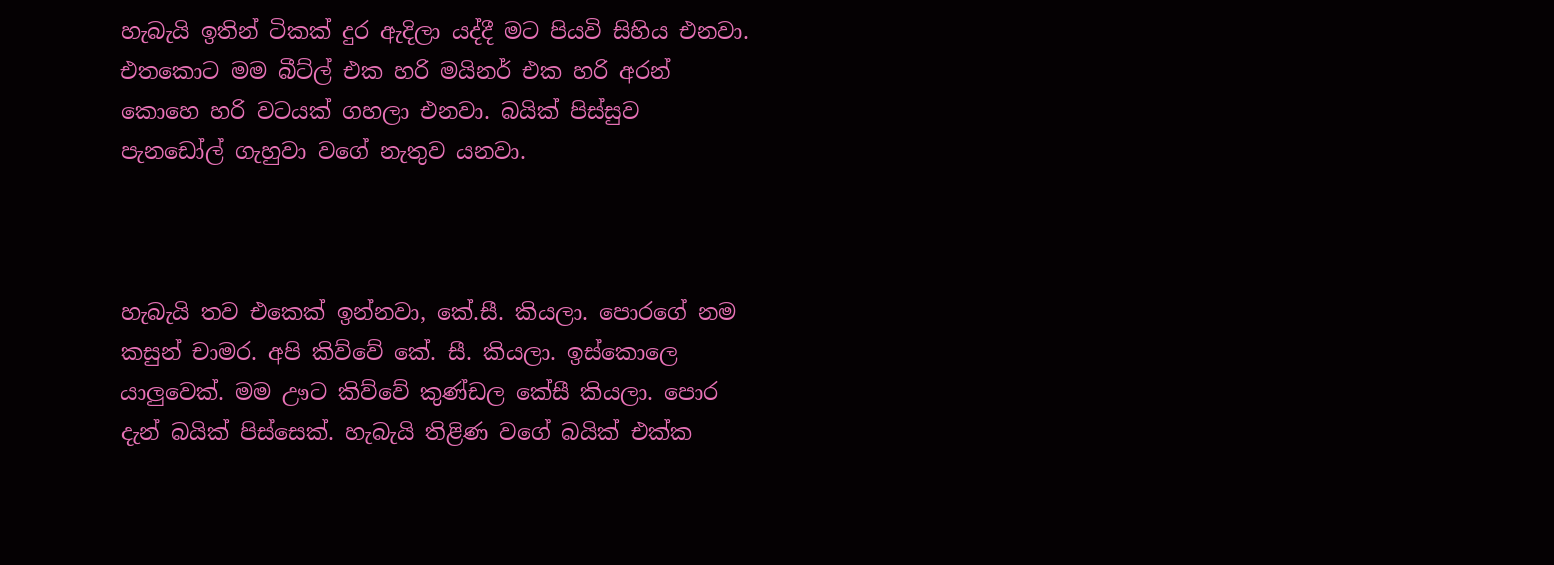හැබැයි ඉතින් ටිකක් දුර ඇදිලා යද්දී මට පියවි සිහිය එනවා. එතකොට මම බීට්ල් එක හරි මයිනර් එක හරි අරන් කොහෙ හරි වටයක් ගහලා එනවා. බයික් පිස්සුව පැනඩෝල් ගැහුවා වගේ නැතුව යනවා.



හැබැයි තව එකෙක් ඉන්නවා, කේ.සී. කියලා. පොරගේ නම කසුන් චාමර. අපි කිව්වේ කේ. සී. කියලා. ඉස්කොලෙ යාලුවෙක්. මම ඌට කිව්වේ කුණ්ඩල කේසී කියලා. පොර දැන් බයික් පිස්සෙක්. හැබැයි තිළිණ වගේ බයික් එක්ක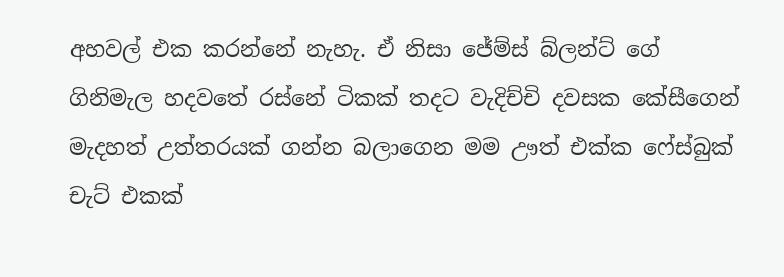අහවල් එක කරන්නේ නැහැ. ඒ නිසා ජේම්ස් බ්ලන්ට් ගේ ගිනිමැල හදවතේ රස්නේ ටිකක් තදට වැදිච්චි දවසක කේසීගෙන් මැදහත් උත්තරයක් ගන්න බලාගෙන මම ඌත් එක්ක ෆේස්බුක් චැට් එකක්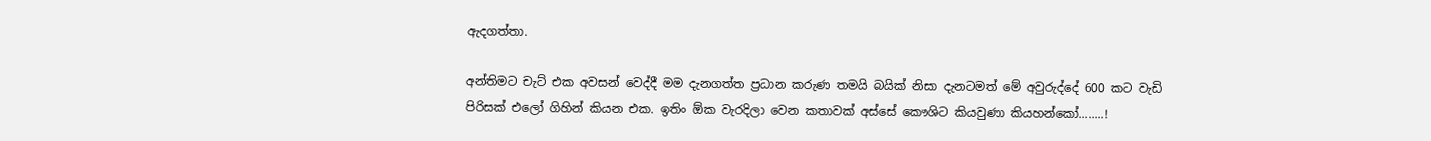ඇදගත්තා.

අන්තිමට චැට් එක අවසන් වෙද්දී මම දැනගත්ත ප්‍රධාන කරුණ තමයි බයික් නිසා දැනටමත් මේ අවුරුද්දේ 600 කට වැඩි පිරිසක් එලෝ ගිහින් කියන එක. ඉතිං ඕක වැරදිලා වෙන කතාවක් අස්සේ කෞශිට කියවුණා කියහන්කෝ........!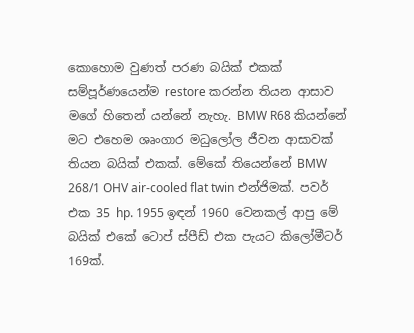කොහොම වුණත් පරණ බයික් එකක් සම්පූර්ණයෙන්ම restore කරන්න තියන ආසාව මගේ හිතෙන් යන්නේ නැහැ. BMW R68 කියන්නේ මට එහෙම ශෘංගාර මධුලෝල ජීවන ආසාවක් තියන බයික් එකක්. මේකේ තියෙන්නේ BMW 268/1 OHV air-cooled flat twin එන්ජිමක්. පවර් එක 35 hp. 1955 ඉඳන් 1960 වෙනකල් ආපු මේ බයික් එකේ ටොප් ස්පීඩ් එක පැයට කිලෝමීටර් 169ක්.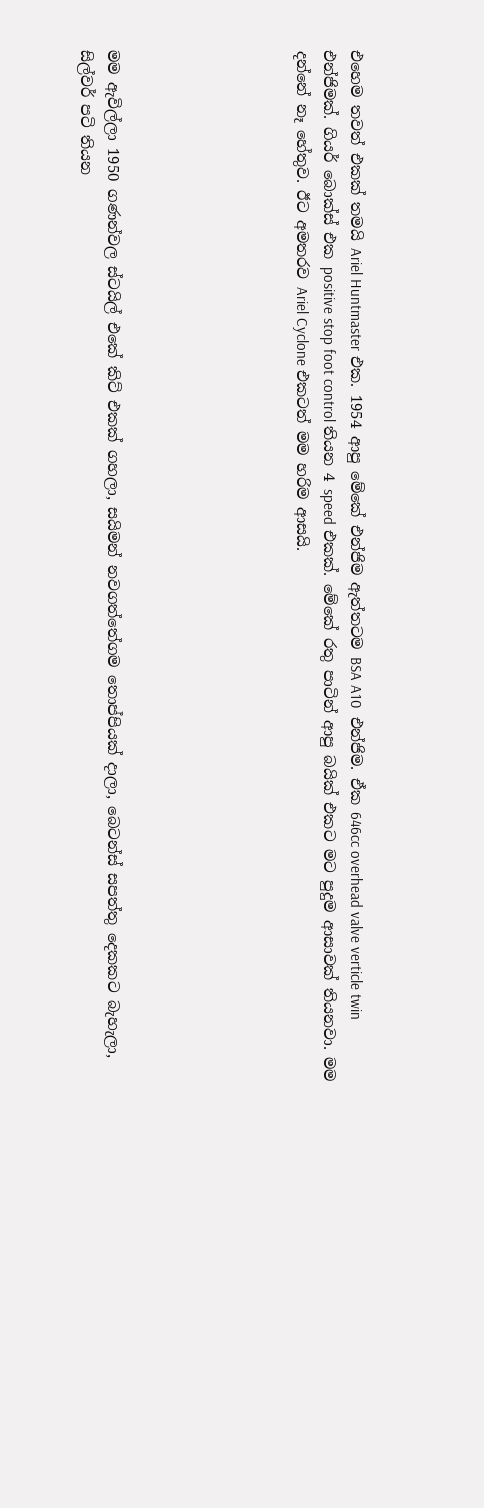එහෙම තවත් එකක් තමයි Ariel Huntmaster එක. 1954 ආපු මේකේ එන්ජිම ඇත්තටම BSA A10  එන්ජිම. ඒක 646cc overhead valve verticle twin එන්ජිමක්. ගියර් බොක්ස් එක positive stop foot control තියන 4 speed එකක්. මේකේ රතු පාටින් ආපු බයික් එකට මට පුදුම ආසාවක් තියනවා. මම දන්නේ නෑ හේතුව. ඊට අමතරව Ariel Cyclone එකටත් මම හරිම ආසයි.






මම ඇවිල්ලා 1950 ගණන්වල ස්ටයිල් එකේ කිට් එකක් ගහලා, සයිමන් නවගත්තේගම තොප්පියක් දාලා, බෙටන්ස් සපත්තු දෙකකට බැහැලා, සිල්වර් පටි තියන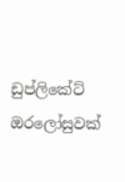ඩුප්ලිකේට් ඔරලෝසුවක්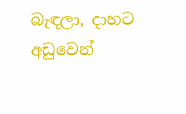බැඳලා, දාහට අඩුවෙන්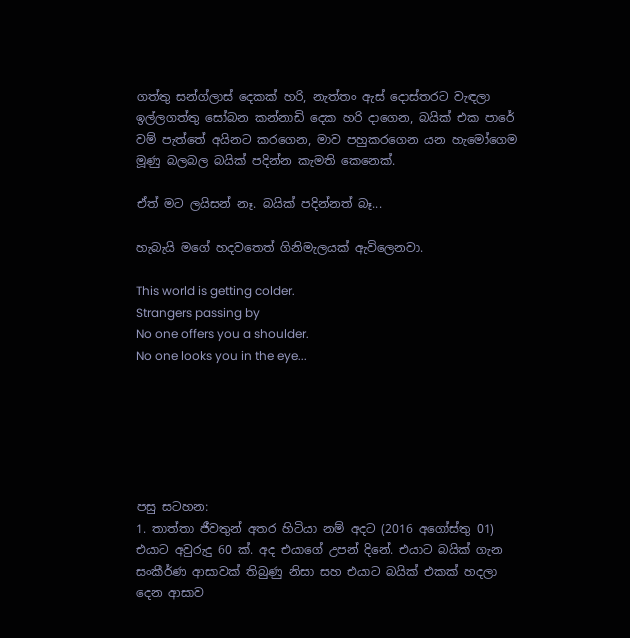ගත්තු සන්ග්ලාස් දෙකක් හරි, නැත්තං ඇස් දොස්තරට වැඳලා ඉල්ලගත්තු සෝබන කන්නාඩි දෙක හරි දාගෙන, බයික් එක පාරේ වම් පැත්තේ අයිනට කරගෙන, මාව පහුකරගෙන යන හැමෝගෙම මූණු බලබල බයික් පදින්න කැමති කෙනෙක්.

ඒත් මට ලයිසන් නෑ. බයික් පදින්නත් බෑ...

හැබැයි මගේ හදවතෙත් ගිනිමැලයක් ඇවිලෙනවා.

This world is getting colder.
Strangers passing by
No one offers you a shoulder.
No one looks you in the eye...






පසු සටහන:
1. තාත්තා ජීවතුන් අතර හිටියා නම් අදට (2016 අගෝස්තු 01) එයාට අවුරුදු 60 ක්. අද එයාගේ උපන් දිනේ. එයාට බයික් ගැන සංකීර්ණ ආසාවක් තිබුණු නිසා සහ එයාට බයික් එකක් හදලා දෙන ආසාව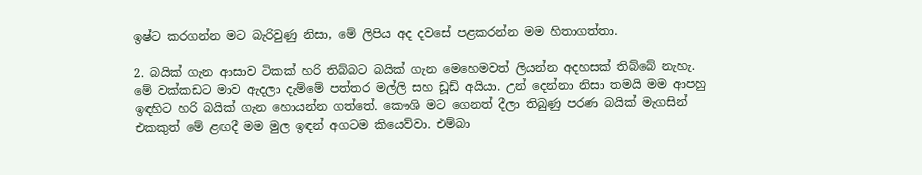ඉෂ්ට කරගන්න මට බැරිවුණු නිසා, මේ ලිපිය අද දවසේ පළකරන්න මම හිතාගත්තා.

2. බයික් ගැන ආසාව ටිකක් හරි තිබ්බට බයික් ගැන මෙහෙමවත් ලියන්න අදහසක් තිබ්බේ නැහැ. මේ වක්කඩට මාව ඇදලා දැම්මේ පත්තර මල්ලි සහ ඩූඩ් අයියා. උන් දෙන්නා නිසා තමයි මම ආපහු ඉඳහිට හරි බයික් ගැන හොයන්න ගත්තේ. කෞශි මට ගෙනත් දීලා තිබුණු පරණ බයික් මැගසින් එකකුත් මේ ළඟදී මම මුල ඉඳන් අගටම කියෙව්වා. එම්බා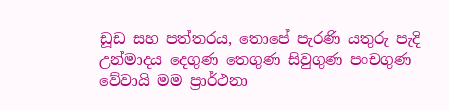ඩූඩ සහ පත්තරය, තොපේ පැරණි යතුරු පැදි උන්මාදය දෙගුණ තෙගුණ සිවුගුණ පංචගුණ වේවායි මම ප්‍රාර්ථනා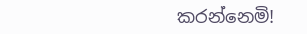කරන්නෙමි!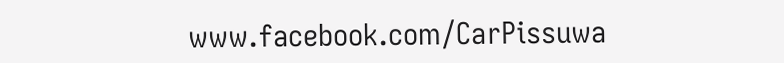www.facebook.com/CarPissuwa